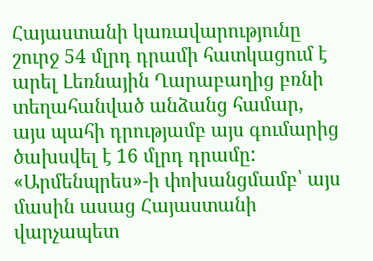Հայաստանի կառավարությունը շուրջ 54 մլրդ դրամի հատկացում է արել Լեռնային Ղարաբաղից բռնի տեղահանված անձանց համար, այս պահի դրությամբ այս գումարից ծախսվել է 16 մլրդ դրամը:
«Արմենպրես»-ի փոխանցմամբ՝ այս մասին ասաց Հայաստանի վարչապետ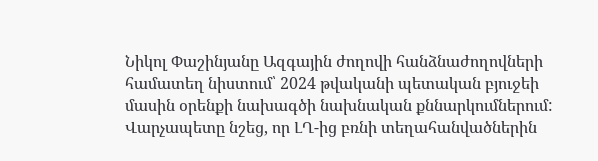Նիկոլ Փաշինյանը Ազգային ժողովի հանձնաժողովների համատեղ նիստում՝ 2024 թվականի պետական բյուջեի մասին օրենքի նախագծի նախնական քննարկումներում:
Վարչապետը նշեց, որ ԼՂ-ից բռնի տեղահանվածներին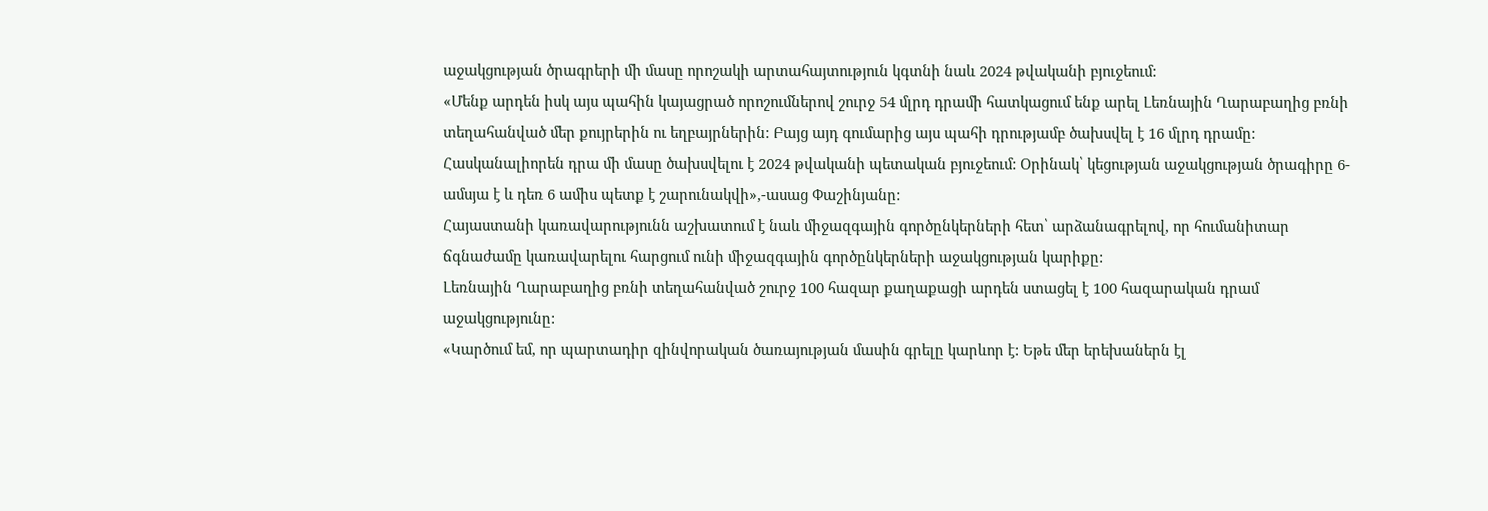աջակցության ծրագրերի մի մասը որոշակի արտահայտություն կգտնի նաև 2024 թվականի բյուջեում:
«Մենք արդեն իսկ այս պահին կայացրած որոշումներով շուրջ 54 մլրդ դրամի հատկացում ենք արել Լեռնային Ղարաբաղից բռնի տեղահանված մեր քույրերին ու եղբայրներին: Բայց այդ գումարից այս պահի դրությամբ ծախսվել է 16 մլրդ դրամը: Հասկանալիորեն դրա մի մասը ծախսվելու է 2024 թվականի պետական բյուջեում: Օրինակ՝ կեցության աջակցության ծրագիրը 6-ամսյա է և դեռ 6 ամիս պետք է շարունակվի»,-ասաց Փաշինյանը:
Հայաստանի կառավարությունն աշխատում է նաև միջազգային գործընկերների հետ՝ արձանագրելով, որ հումանիտար ճգնաժամը կառավարելու հարցում ունի միջազգային գործընկերների աջակցության կարիքը:
Լեռնային Ղարաբաղից բռնի տեղահանված շուրջ 100 հազար քաղաքացի արդեն ստացել է 100 հազարական դրամ աջակցությունը:
«Կարծում եմ, որ պարտադիր զինվորական ծառայության մասին գրելը կարևոր է: Եթե մեր երեխաներն էլ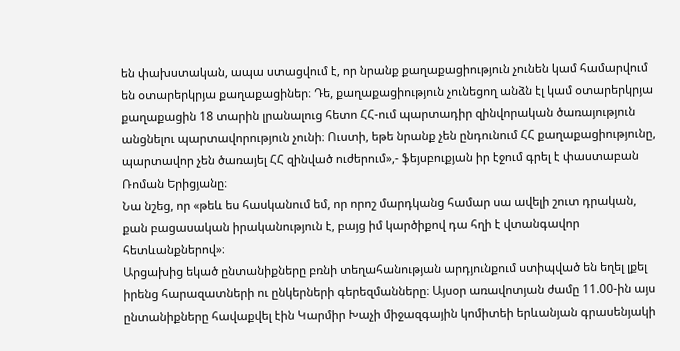են փախստական, ապա ստացվում է, որ նրանք քաղաքացիություն չունեն կամ համարվում են օտարերկրյա քաղաքացիներ։ Դե, քաղաքացիություն չունեցող անձն էլ կամ օտարերկրյա քաղաքացին 18 տարին լրանալուց հետո ՀՀ-ում պարտադիր զինվորական ծառայություն անցնելու պարտավորություն չունի։ Ուստի, եթե նրանք չեն ընդունում ՀՀ քաղաքացիությունը, պարտավոր չեն ծառայել ՀՀ զինված ուժերում»,- ֆեյսբուքյան իր էջում գրել է փաստաբան Ռոման Երիցյանը։
Նա նշեց, որ «թեև ես հասկանում եմ, որ որոշ մարդկանց համար սա ավելի շուտ դրական, քան բացասական իրականություն է, բայց իմ կարծիքով դա հղի է վտանգավոր հետևանքներով»։
Արցախից եկած ընտանիքները բռնի տեղահանության արդյունքում ստիպված են եղել լքել իրենց հարազատների ու ընկերների գերեզմանները։ Այսօր առավոտյան ժամը 11.00-ին այս ընտանիքները հավաքվել էին Կարմիր Խաչի միջազգային կոմիտեի երևանյան գրասենյակի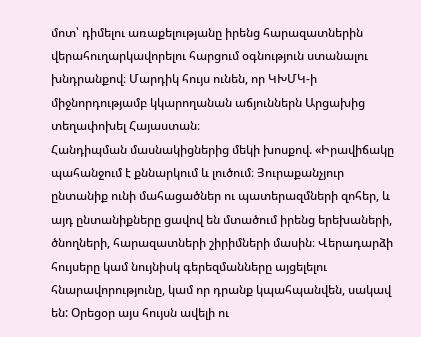մոտ՝ դիմելու առաքելությանը իրենց հարազատներին վերահուղարկավորելու հարցում օգնություն ստանալու խնդրանքով։ Մարդիկ հույս ունեն, որ ԿԽՄԿ-ի միջնորդությամբ կկարողանան աճյուններն Արցախից տեղափոխել Հայաստան։
Հանդիպման մասնակիցներից մեկի խոսքով. «Իրավիճակը պահանջում է քննարկում և լուծում։ Յուրաքանչյուր ընտանիք ունի մահացածներ ու պատերազմների զոհեր, և այդ ընտանիքները ցավով են մտածում իրենց երեխաների, ծնողների, հարազատների շիրիմների մասին։ Վերադարձի հույսերը կամ նույնիսկ գերեզմանները այցելելու հնարավորությունը, կամ որ դրանք կպահպանվեն, սակավ են: Օրեցօր այս հույսն ավելի ու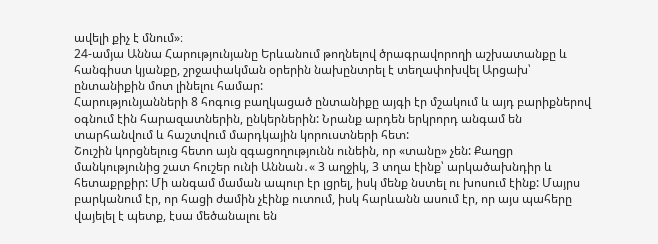ավելի քիչ է մնում»։
24-ամյա Աննա Հարությունյանը Երևանում թողնելով ծրագրավորողի աշխատանքը և հանգիստ կյանքը, շրջափակման օրերին նախընտրել է տեղափոխվել Արցախ՝ ընտանիքին մոտ լինելու համար:
Հարությունյանների 8 հոգուց բաղկացած ընտանիքը այգի էր մշակում և այդ բարիքներով օգնում էին հարազատներին, ընկերներին: Նրանք արդեն երկրորդ անգամ են տարհանվում և հաշտվում մարդկային կորուստների հետ:
Շուշին կորցնելուց հետո այն զգացողությունն ունեին, որ «տանը» չեն: Քաղցր մանկությունից շատ հուշեր ունի Աննան․« 3 աղջիկ, 3 տղա էինք՝ արկածախնդիր և հետաքրքիր: Մի անգամ մաման ապուր էր լցրել, իսկ մենք նստել ու խոսում էինք: Մայրս բարկանում էր, որ հացի ժամին չէինք ուտում, իսկ հարևանն ասում էր, որ այս պահերը վայելել է պետք, էսա մեծանալու են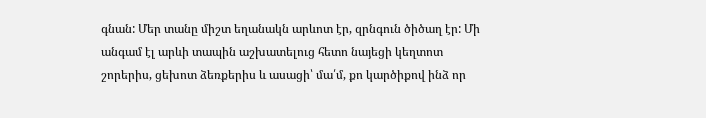գնան: Մեր տանը միշտ եղանակն արևոտ էր, զրնգուն ծիծաղ էր: Մի անգամ էլ արևի տապին աշխատելուց հետո նայեցի կեղտոտ շորերիս, ցեխոտ ձեռքերիս և ասացի՝ մա՛մ, քո կարծիքով ինձ որ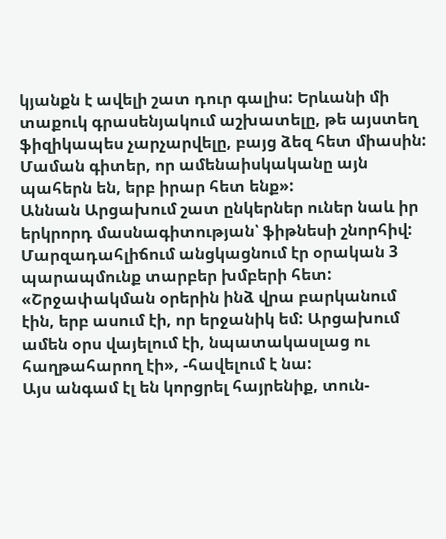կյանքն է ավելի շատ դուր գալիս: Երևանի մի տաքուկ գրասենյակում աշխատելը, թե այստեղ ֆիզիկապես չարչարվելը, բայց ձեզ հետ միասին: Մաման գիտեր, որ ամենաիսկականը այն պահերն են, երբ իրար հետ ենք»:
Աննան Արցախում շատ ընկերներ ուներ նաև իր երկրորդ մասնագիտության՝ ֆիթնեսի շնորհիվ: Մարզադահլիճում անցկացնում էր օրական 3 պարապմունք տարբեր խմբերի հետ: «Շրջափակման օրերին ինձ վրա բարկանում էին, երբ ասում էի, որ երջանիկ եմ: Արցախում ամեն օրս վայելում էի, նպատակասլաց ու հաղթահարող էի», -հավելում է նա:
Այս անգամ էլ են կորցրել հայրենիք, տուն-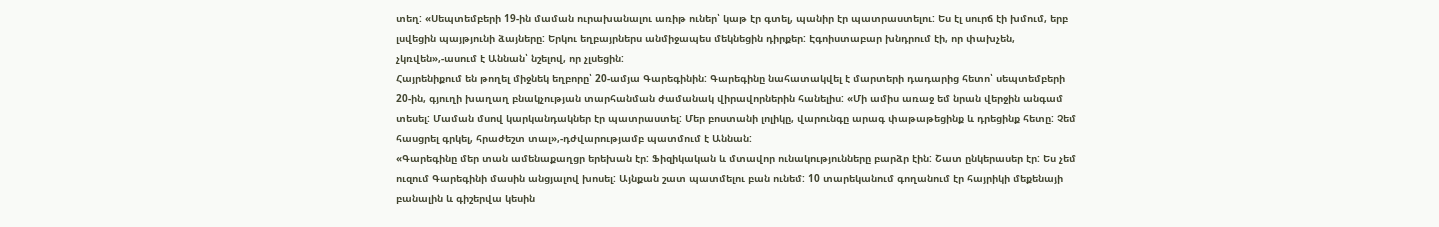տեղ: «Սեպտեմբերի 19-ին մաման ուրախանալու առիթ ուներ՝ կաթ էր գտել, պանիր էր պատրաստելու: Ես էլ սուրճ էի խմում, երբ լսվեցին պայթյունի ձայները: Երկու եղբայրներս անմիջապես մեկնեցին դիրքեր: Էգոիստաբար խնդրում էի, որ փախչեն, չկռվեն»,-ասում է Աննան՝ նշելով, որ չլսեցին:
Հայրենիքում են թողել միջնեկ եղբորը՝ 20-ամյա Գարեգինին: Գարեգինը նահատակվել է մարտերի դադարից հետո՝ սեպտեմբերի 20-ին, գյուղի խաղաղ բնակչության տարհանման ժամանակ վիրավորներին հանելիս: «Մի ամիս առաջ եմ նրան վերջին անգամ տեսել: Մաման մսով կարկանդակներ էր պատրաստել: Մեր բոստանի լոլիկը, վարունգը արագ փաթաթեցինք և դրեցինք հետը: Չեմ հասցրել գրկել, հրաժեշտ տալ»,-դժվարությամբ պատմում է Աննան:
«Գարեգինը մեր տան ամենաքաղցր երեխան էր: Ֆիզիկական և մտավոր ունակությունները բարձր էին: Շատ ընկերասեր էր: Ես չեմ ուզում Գարեգինի մասին անցյալով խոսել: Այնքան շատ պատմելու բան ունեմ: 10 տարեկանում գողանում էր հայրիկի մեքենայի բանալին և գիշերվա կեսին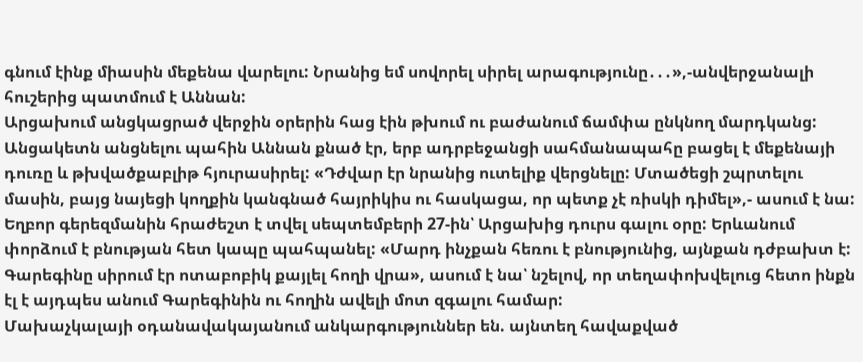գնում էինք միասին մեքենա վարելու: Նրանից եմ սովորել սիրել արագությունը․․․»,-անվերջանալի հուշերից պատմում է Աննան:
Արցախում անցկացրած վերջին օրերին հաց էին թխում ու բաժանում ճամփա ընկնող մարդկանց: Անցակետն անցնելու պահին Աննան քնած էր, երբ ադրբեջանցի սահմանապահը բացել է մեքենայի դուռը և թխվածքաբլիթ հյուրասիրել: «Դժվար էր նրանից ուտելիք վերցնելը: Մտածեցի շպրտելու մասին, բայց նայեցի կողքին կանգնած հայրիկիս ու հասկացա, որ պետք չէ ռիսկի դիմել»,- ասում է նա:
Եղբոր գերեզմանին հրաժեշտ է տվել սեպտեմբերի 27-ին՝ Արցախից դուրս գալու օրը: Երևանում փորձում է բնության հետ կապը պահպանել: «Մարդ ինչքան հեռու է բնությունից, այնքան դժբախտ է: Գարեգինը սիրում էր ոտաբոբիկ քայլել հողի վրա», ասում է նա՝ նշելով, որ տեղափոխվելուց հետո ինքն էլ է այդպես անում Գարեգինին ու հողին ավելի մոտ զգալու համար:
Մախաչկալայի օդանավակայանում անկարգություններ են. այնտեղ հավաքված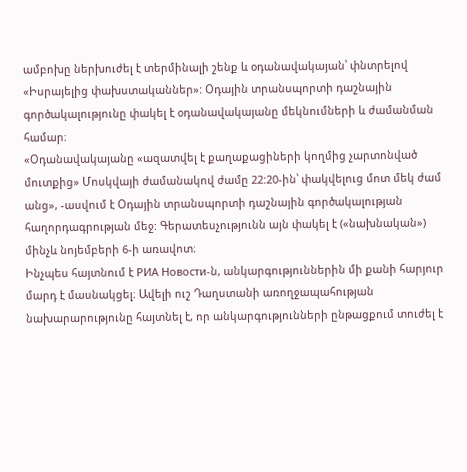ամբոխը ներխուժել է տերմինալի շենք և օդանավակայան՝ փնտրելով «Իսրայելից փախստականներ»: Օդային տրանսպորտի դաշնային գործակալությունը փակել է օդանավակայանը մեկնումների և ժամանման համար։
«Օդանավակայանը «ազատվել է քաղաքացիների կողմից չարտոնված մուտքից» Մոսկվայի ժամանակով ժամը 22:20-ին՝ փակվելուց մոտ մեկ ժամ անց», -ասվում է Օդային տրանսպորտի դաշնային գործակալության հաղորդագրության մեջ: Գերատեսչությունն այն փակել է («նախնական») մինչև նոյեմբերի 6-ի առավոտ։
Ինչպես հայտնում է РИА Новости-ն, անկարգություններին մի քանի հարյուր մարդ է մասնակցել։ Ավելի ուշ Դաղստանի առողջապահության նախարարությունը հայտնել է, որ անկարգությունների ընթացքում տուժել է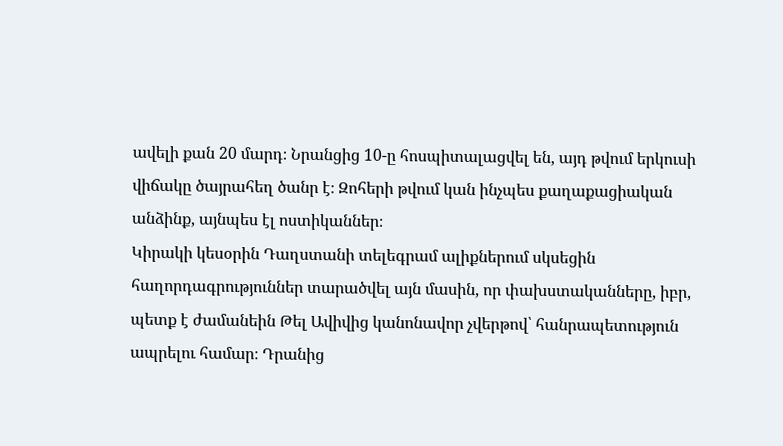ավելի քան 20 մարդ։ Նրանցից 10-ը հոսպիտալացվել են, այդ թվում երկուսի վիճակը ծայրահեղ ծանր է։ Զոհերի թվում կան ինչպես քաղաքացիական անձինք, այնպես էլ ոստիկաններ։
Կիրակի կեսօրին Դաղստանի տելեգրամ ալիքներում սկսեցին հաղորդագրություններ տարածվել այն մասին, որ փախստականները, իբր, պետք է ժամանեին Թել Ավիվից կանոնավոր չվերթով՝ հանրապետություն ապրելու համար։ Դրանից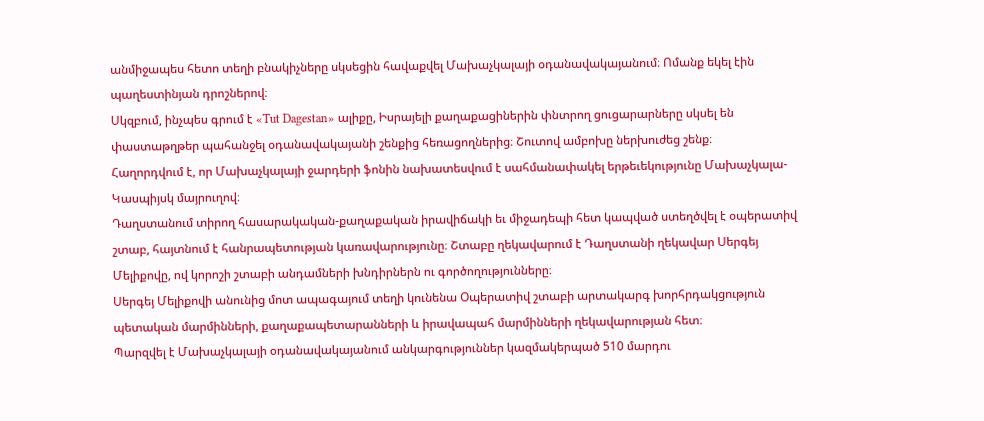անմիջապես հետո տեղի բնակիչները սկսեցին հավաքվել Մախաչկալայի օդանավակայանում։ Ոմանք եկել էին պաղեստինյան դրոշներով։
Սկզբում, ինչպես գրում է «Tut Dagestan» ալիքը, Իսրայելի քաղաքացիներին փնտրող ցուցարարները սկսել են փաստաթղթեր պահանջել օդանավակայանի շենքից հեռացողներից։ Շուտով ամբոխը ներխուժեց շենք։
Հաղորդվում է, որ Մախաչկալայի ջարդերի ֆոնին նախատեսվում է սահմանափակել երթեւեկությունը Մախաչկալա-Կասպիյսկ մայրուղով։
Դաղստանում տիրող հասարակական-քաղաքական իրավիճակի եւ միջադեպի հետ կապված ստեղծվել է օպերատիվ շտաբ, հայտնում է հանրապետության կառավարությունը։ Շտաբը ղեկավարում է Դաղստանի ղեկավար Սերգեյ Մելիքովը, ով կորոշի շտաբի անդամների խնդիրներն ու գործողությունները։
Սերգեյ Մելիքովի անունից մոտ ապագայում տեղի կունենա Օպերատիվ շտաբի արտակարգ խորհրդակցություն պետական մարմինների, քաղաքապետարանների և իրավապահ մարմինների ղեկավարության հետ։
Պարզվել է Մախաչկալայի օդանավակայանում անկարգություններ կազմակերպած 510 մարդու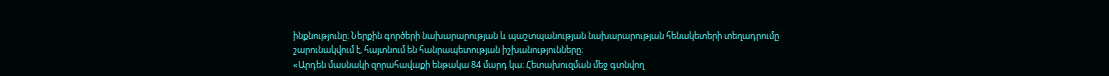ինքնությունը։ Ներքին գործերի նախարարության և պաշտպանության նախարարության հենակետերի տեղադրումը շարունակվում է, հայտնում են հանրապետության իշխանությունները։
«Արդեն մասնակի զորահավաքի ենթակա 84 մարդ կա։ Հետախուզման մեջ գտնվող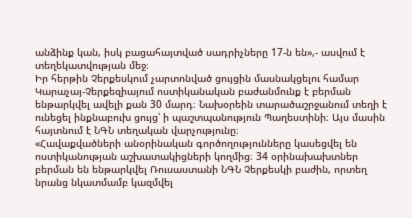անձինք կան, իսկ բացահայտված սադրիչները 17-ն են»,- ասվում է տեղեկատվության մեջ։
Իր հերթին Չերքեսկում չարտոնված ցույցին մասնակցելու համար Կարաչայ-Չերքեզիայում ոստիկանական բաժանմունք է բերման ենթարկվել ավելի քան 30 մարդ։ Նախօրեին տարածաշրջանում տեղի է ունեցել ինքնաբուխ ցույց՝ ի պաշտպանություն Պաղեստինի։ Այս մասին հայտնում է ՆԳՆ տեղական վարչությունը։
«Հավաքվածների անօրինական գործողությունները կասեցվել են ոստիկանության աշխատակիցների կողմից։ 34 օրինախախտներ բերման են ենթարկվել Ռուսաստանի ՆԳՆ Չերքեսկի բաժին, որտեղ նրանց նկատմամբ կազմվել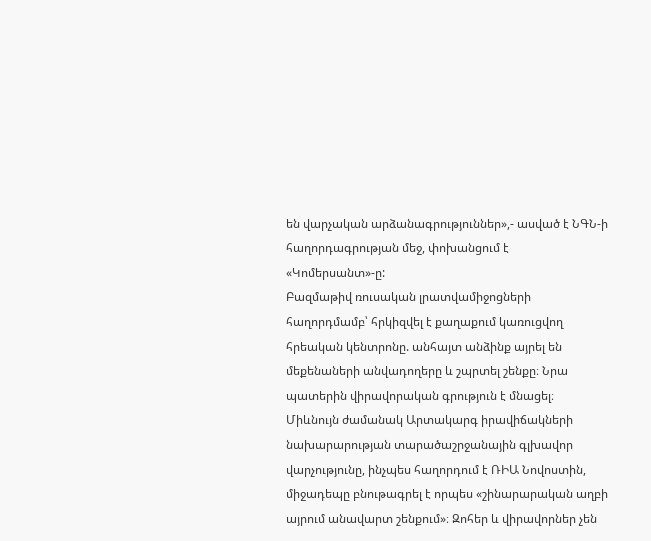են վարչական արձանագրություններ»,- ասված է ՆԳՆ-ի հաղորդագրության մեջ, փոխանցում է «Կոմերսանտ»-ը:
Բազմաթիվ ռուսական լրատվամիջոցների հաղորդմամբ՝ հրկիզվել է քաղաքում կառուցվող հրեական կենտրոնը. անհայտ անձինք այրել են մեքենաների անվադողերը և շպրտել շենքը։ Նրա պատերին վիրավորական գրություն է մնացել։ Միևնույն ժամանակ Արտակարգ իրավիճակների նախարարության տարածաշրջանային գլխավոր վարչությունը, ինչպես հաղորդում է ՌԻԱ Նովոստին, միջադեպը բնութագրել է որպես «շինարարական աղբի այրում անավարտ շենքում»։ Զոհեր և վիրավորներ չեն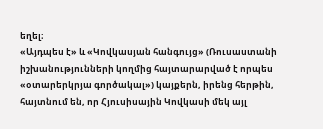եղել։
«Այդպես է» և «Կովկասյան հանգույց» (Ռուսաստանի իշխանությունների կողմից հայտարարված է որպես «օտարերկրյա գործակալ») կայքերն, իրենց հերթին, հայտնում են, որ Հյուսիսային Կովկասի մեկ այլ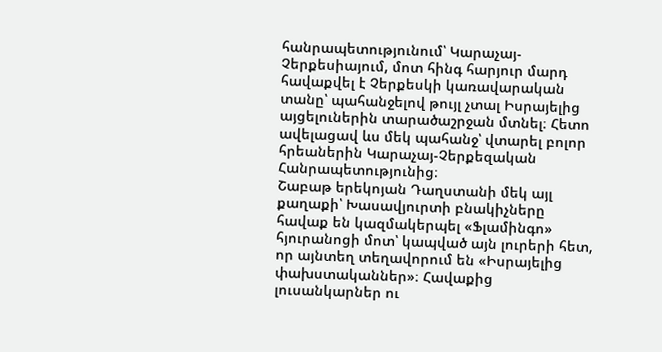հանրապետությունում՝ Կարաչայ-Չերքեսիայում, մոտ հինգ հարյուր մարդ հավաքվել է Չերքեսկի կառավարական տանը՝ պահանջելով թույլ չտալ Իսրայելից այցելուներին տարածաշրջան մտնել։ Հետո ավելացավ ևս մեկ պահանջ՝ վտարել բոլոր հրեաներին Կարաչայ-Չերքեզական Հանրապետությունից։
Շաբաթ երեկոյան Դաղստանի մեկ այլ քաղաքի՝ Խասավյուրտի բնակիչները հավաք են կազմակերպել «Ֆլամինգո» հյուրանոցի մոտ՝ կապված այն լուրերի հետ, որ այնտեղ տեղավորում են «Իսրայելից փախստականներ»։ Հավաքից լուսանկարներ ու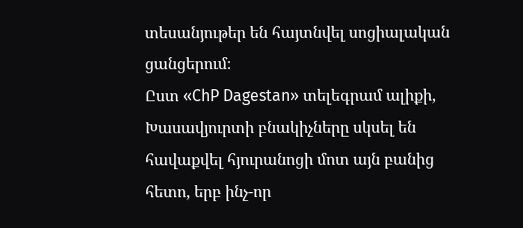տեսանյութեր են հայտնվել սոցիալական ցանցերում։
Ըստ «ChP Dagestan» տելեգրամ ալիքի, Խասավյուրտի բնակիչները սկսել են հավաքվել հյուրանոցի մոտ այն բանից հետո, երբ ինչ-որ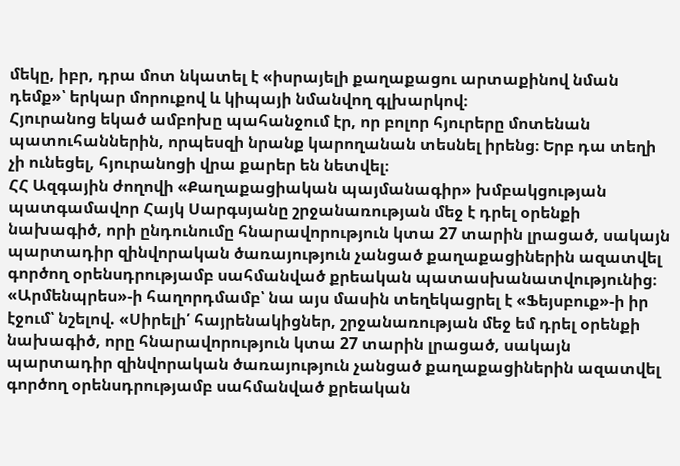մեկը, իբր, դրա մոտ նկատել է «իսրայելի քաղաքացու արտաքինով նման դեմք»՝ երկար մորուքով և կիպայի նմանվող գլխարկով։
Հյուրանոց եկած ամբոխը պահանջում էր, որ բոլոր հյուրերը մոտենան պատուհաններին, որպեսզի նրանք կարողանան տեսնել իրենց։ Երբ դա տեղի չի ունեցել, հյուրանոցի վրա քարեր են նետվել։
ՀՀ Ազգային ժողովի «Քաղաքացիական պայմանագիր» խմբակցության պատգամավոր Հայկ Սարգսյանը շրջանառության մեջ է դրել օրենքի նախագիծ, որի ընդունումը հնարավորություն կտա 27 տարին լրացած, սակայն պարտադիր զինվորական ծառայություն չանցած քաղաքացիներին ազատվել գործող օրենսդրությամբ սահմանված քրեական պատասխանատվությունից։
«Արմենպրես»-ի հաղորդմամբ՝ նա այս մասին տեղեկացրել է «Ֆեյսբուք»-ի իր էջում՝ նշելով. «Սիրելի՛ հայրենակիցներ, շրջանառության մեջ եմ դրել օրենքի նախագիծ, որը հնարավորություն կտա 27 տարին լրացած, սակայն պարտադիր զինվորական ծառայություն չանցած քաղաքացիներին ազատվել գործող օրենսդրությամբ սահմանված քրեական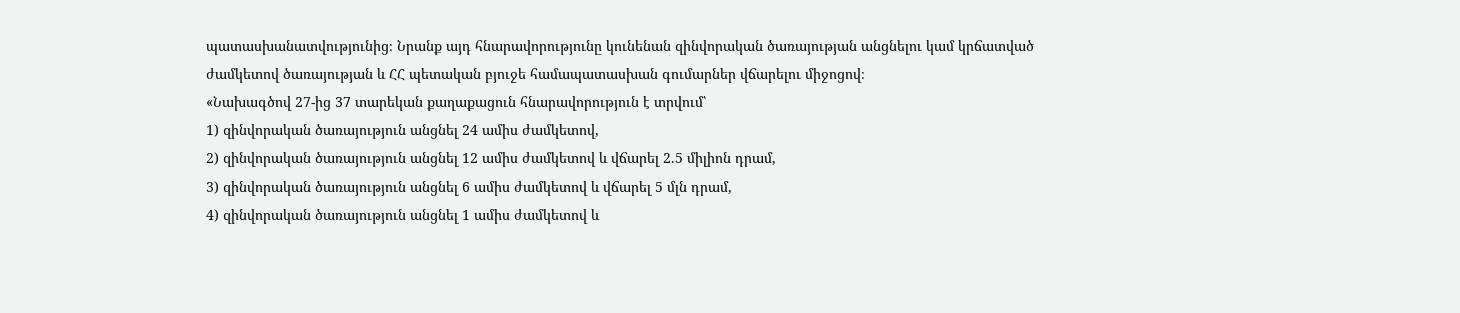պատասխանատվությունից։ Նրանք այդ հնարավորությունը կունենան զինվորական ծառայության անցնելու կամ կրճատված ժամկետով ծառայության և ՀՀ պետական բյուջե համապատասխան գումարներ վճարելու միջոցով։
«Նախագծով 27-ից 37 տարեկան քաղաքացուն հնարավորություն է տրվում՝
1) զինվորական ծառայություն անցնել 24 ամիս ժամկետով,
2) զինվորական ծառայություն անցնել 12 ամիս ժամկետով և վճարել 2.5 միլիոն դրամ,
3) զինվորական ծառայություն անցնել 6 ամիս ժամկետով և վճարել 5 մլն դրամ,
4) զինվորական ծառայություն անցնել 1 ամիս ժամկետով և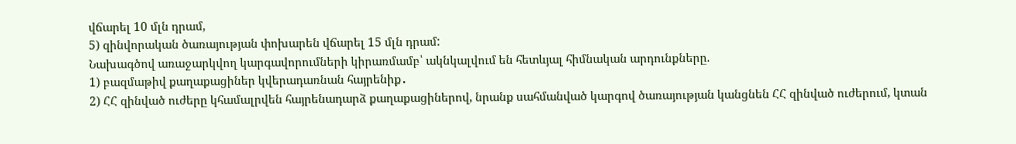վճարել 10 մլն դրամ,
5) զինվորական ծառայության փոխարեն վճարել 15 մլն դրամ:
Նախագծով առաջարկվող կարգավորումների կիրառմամբ՝ ակնկալվում են հետևյալ հիմնական արդունքները.
1) բազմաթիվ քաղաքացիներ կվերադառնան հայրենիք․
2) ՀՀ զինված ուժերը կհամալրվեն հայրենադարձ քաղաքացիներով, նրանք սահմանված կարգով ծառայության կանցնեն ՀՀ զինված ուժերում, կտան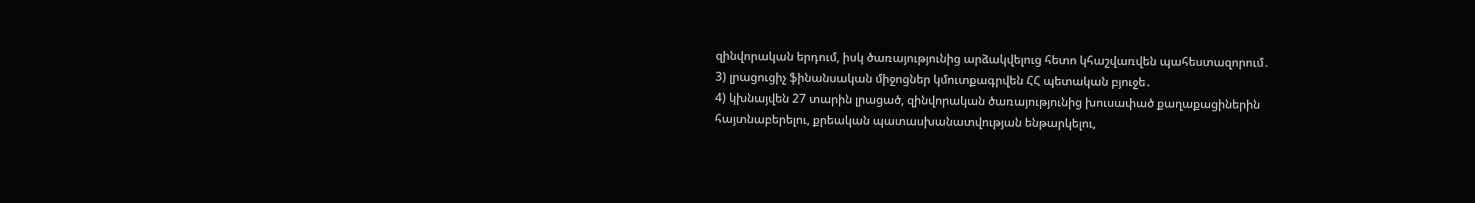զինվորական երդում, իսկ ծառայությունից արձակվելուց հետո կհաշվառվեն պահեստազորում․
3) լրացուցիչ ֆինանսական միջոցներ կմուտքագրվեն ՀՀ պետական բյուջե․
4) կխնայվեն 27 տարին լրացած, զինվորական ծառայությունից խուսափած քաղաքացիներին հայտնաբերելու, քրեական պատասխանատվության ենթարկելու,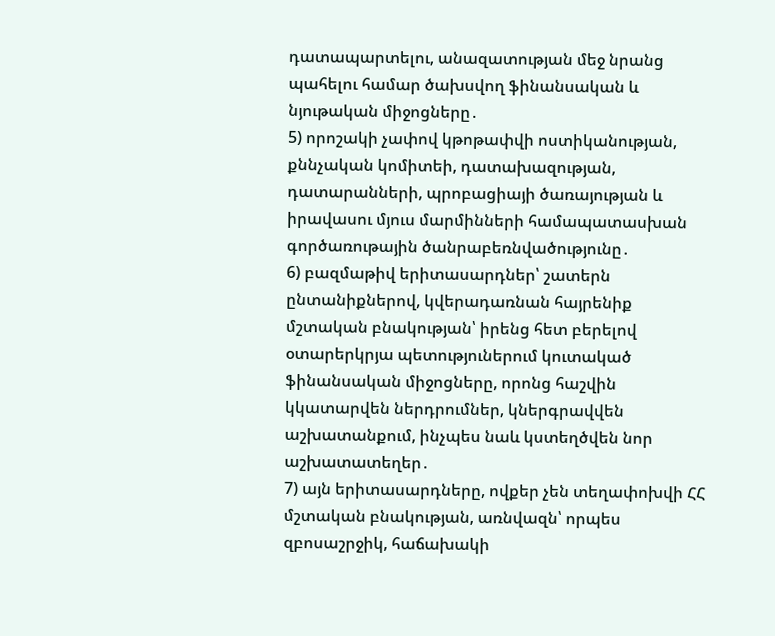դատապարտելու, անազատության մեջ նրանց պահելու համար ծախսվող ֆինանսական և նյութական միջոցները․
5) որոշակի չափով կթոթափվի ոստիկանության, քննչական կոմիտեի, դատախազության, դատարանների, պրոբացիայի ծառայության և իրավասու մյուս մարմինների համապատասխան գործառութային ծանրաբեռնվածությունը․
6) բազմաթիվ երիտասարդներ՝ շատերն ընտանիքներով, կվերադառնան հայրենիք մշտական բնակության՝ իրենց հետ բերելով օտարերկրյա պետություներում կուտակած ֆինանսական միջոցները, որոնց հաշվին կկատարվեն ներդրումներ, կներգրավվեն աշխատանքում, ինչպես նաև կստեղծվեն նոր աշխատատեղեր․
7) այն երիտասարդները, ովքեր չեն տեղափոխվի ՀՀ մշտական բնակության, առնվազն՝ որպես զբոսաշրջիկ, հաճախակի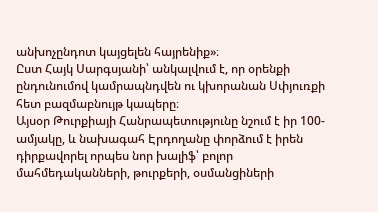անխոչընդոտ կայցելեն հայրենիք»։
Ըստ Հայկ Սարգսյանի՝ անկալվում է, որ օրենքի ընդունումով կամրապնդվեն ու կխորանան Սփյուռքի հետ բազմաբնույթ կապերը։
Այսօր Թուրքիայի Հանրապետությունը նշում է իր 100-ամյակը, և նախագահ Էրդողանը փորձում է իրեն դիրքավորել որպես նոր խալիֆ՝ բոլոր մահմեդականների, թուրքերի, օսմանցիների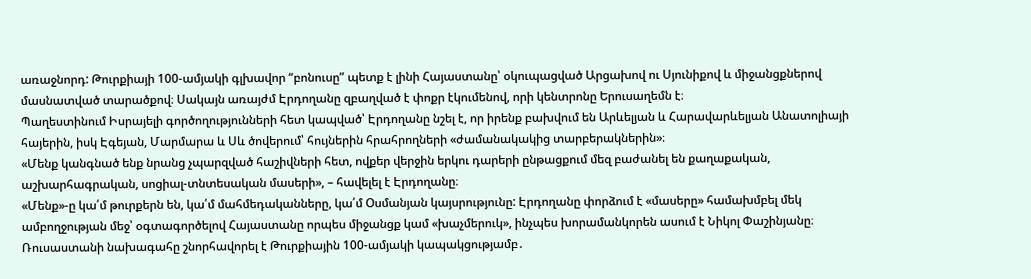առաջնորդ: Թուրքիայի 100-ամյակի գլխավոր “բոնուսը” պետք է լինի Հայաստանը՝ օկուպացված Արցախով ու Սյունիքով և միջանցքներով մասնատված տարածքով։ Սակայն առայժմ Էրդողանը զբաղված է փոքր էկումենով, որի կենտրոնը Երուսաղեմն է։
Պաղեստինում Իսրայելի գործողությունների հետ կապված՝ Էրդողանը նշել է, որ իրենք բախվում են Արևելյան և Հարավարևելյան Անատոլիայի հայերին, իսկ Էգեյան, Մարմարա և Սև ծովերում՝ հույներին հրահրողների «ժամանակակից տարբերակներին»։
«Մենք կանգնած ենք նրանց չպարզված հաշիվների հետ, ովքեր վերջին երկու դարերի ընթացքում մեզ բաժանել են քաղաքական, աշխարհագրական, սոցիալ-տնտեսական մասերի», – հավելել է Էրդողանը։
«Մենք»-ը կա՛մ թուրքերն են, կա՛մ մահմեդականները, կա՛մ Օսմանյան կայսրությունը: Էրդողանը փորձում է «մասերը» համախմբել մեկ ամբողջության մեջ՝ օգտագործելով Հայաստանը որպես միջանցք կամ «խաչմերուկ», ինչպես խորամանկորեն ասում է Նիկոլ Փաշինյանը։
Ռուսաստանի նախագահը շնորհավորել է Թուրքիային 100-ամյակի կապակցությամբ․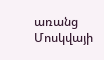առանց Մոսկվայի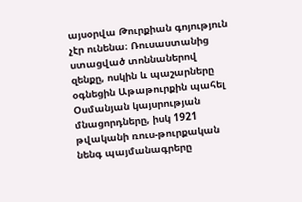այսօրվա Թուրքիան գոյություն չէր ունենա։ Ռուսաստանից ստացված տոննաներով զենքը, ոսկին և պաշարները օգնեցին Աթաթուրքին պահել Օսմանյան կայսրության մնացորդները, իսկ 1921 թվականի ռուս-թուրքական նենգ պայմանագրերը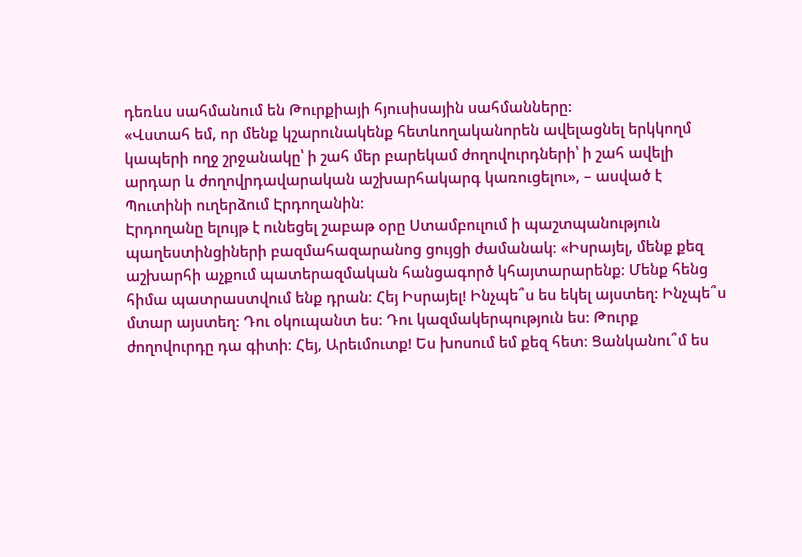դեռևս սահմանում են Թուրքիայի հյուսիսային սահմանները:
«Վստահ եմ, որ մենք կշարունակենք հետևողականորեն ավելացնել երկկողմ կապերի ողջ շրջանակը՝ ի շահ մեր բարեկամ ժողովուրդների՝ ի շահ ավելի արդար և ժողովրդավարական աշխարհակարգ կառուցելու», – ասված է Պուտինի ուղերձում Էրդողանին։
Էրդողանը ելույթ է ունեցել շաբաթ օրը Ստամբուլում ի պաշտպանություն պաղեստինցիների բազմահազարանոց ցույցի ժամանակ։ «Իսրայել, մենք քեզ աշխարհի աչքում պատերազմական հանցագործ կհայտարարենք։ Մենք հենց հիմա պատրաստվում ենք դրան։ Հեյ Իսրայել! Ինչպե՞ս ես եկել այստեղ: Ինչպե՞ս մտար այստեղ: Դու օկուպանտ ես։ Դու կազմակերպություն ես: Թուրք ժողովուրդը դա գիտի։ Հեյ, Արեւմուտք! Ես խոսում եմ քեզ հետ։ Ցանկանու՞մ ես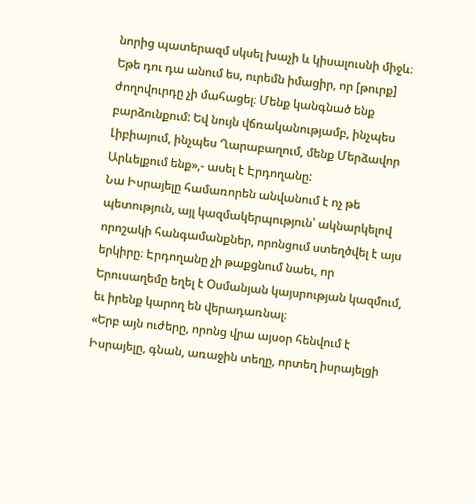նորից պատերազմ սկսել խաչի և կիսալուսնի միջև։ Եթե դու դա անում ես, ուրեմն իմացիր, որ [թուրք] ժողովուրդը չի մահացել։ Մենք կանգնած ենք բարձունքում: Եվ նույն վճռականությամբ, ինչպես Լիբիայում, ինչպես Ղարաբաղում, մենք Մերձավոր Արևելքում ենք»,- ասել է Էրդողանը:
Նա Իսրայելը համառորեն անվանում է ոչ թե պետություն, այլ կազմակերպություն՝ ակնարկելով որոշակի հանգամանքներ, որոնցում ստեղծվել է այս երկիրը։ Էրդողանը չի թաքցնում նաեւ, որ Երուսաղեմը եղել է Օսմանյան կայսրության կազմում, եւ իրենք կարող են վերադառնալ։
«Երբ այն ուժերը, որոնց վրա այսօր հենվում է Իսրայելը, գնան, առաջին տեղը, որտեղ իսրայելցի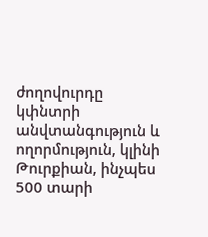ժողովուրդը կփնտրի անվտանգություն և ողորմություն, կլինի Թուրքիան, ինչպես 500 տարի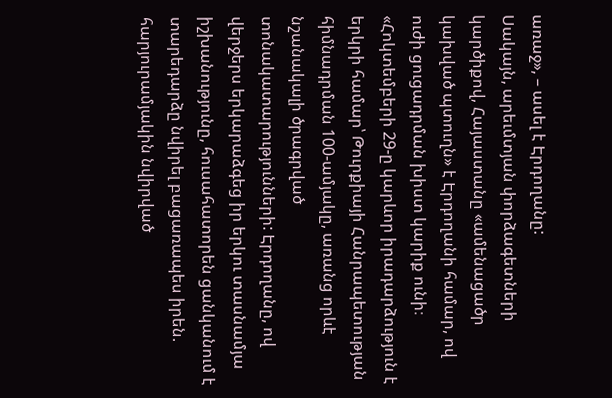առաջ», – ասել է Էրդողանը:
Սակայն, արեւմտյան փորձագետների կարծիքով, Հայաստանը «ամենացածր կախված պտուղն» է Էրդողանի համար, ով ուժի ցուցադրման խիստ կարիք ունի։
«Հոկտեմբերի 29-ը կարևոր իրադարձություն է երկրի համար՝ Թուրքիայի Հանրապետության հիմնադրման 100-ամյակը, առանց որևէ նշանակալի ծրագրված տոնակատարությունների: Էրդողանը, ով վերջերս երկարաձգեց իր երկու տասնամյա իշխանությունը, հուսահատորեն ցանկանում է տարեդարձը նվիրել բացառապես իրեն. հարյուրամյակին նվիրված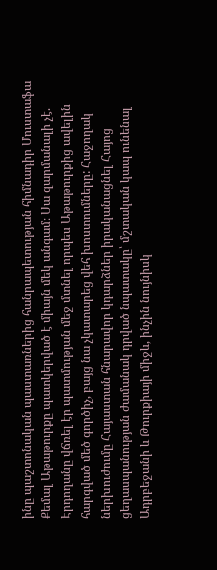ինը պաշտոնական պաստառներից հանրապետության հիմնադիր Մուստաֆա Քեմալ Աթաթուրքը պատկերված է միայն մեկ անգամ։ Սա զարմանալի չէ. Էրդողանը վճռել էր պատմության մեջ մտնել որպես Աթաթուրքից ավելին հարգված մեծ գործիչ, բայց նա չկատարեց վեհ խոստումները: Հաջողակ ներխուժումը Հայաստան հնարավոր կդարձներ իրականացնել Հայոց ցեղասպանության ժամանակ դրված նպատակը՝ մշտական կապ ունենալ Ադրբեջանի և Թուրքիայի միջև, ինչին նույնիսկ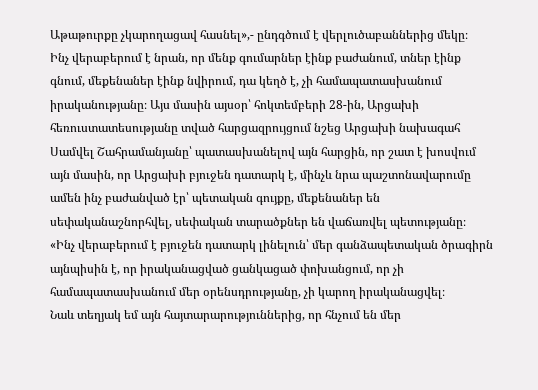Աթաթուրքը չկարողացավ հասնել»,- ընդգծում է վերլուծաբաններից մեկը։
Ինչ վերաբերում է նրան, որ մենք գումարներ էինք բաժանում, տներ էինք գնում, մեքենաներ էինք նվիրում, դա կեղծ է, չի համապատասխանում իրականությանը։ Այս մասին այսօր՝ հոկտեմբերի 28-ին, Արցախի հեռուստատեսությանը տված հարցազրույցում նշեց Արցախի նախագահ Սամվել Շահրամանյանը՝ պատասխանելով այն հարցին, որ շատ է խոսվում այն մասին, որ Արցախի բյուջեն դատարկ է, մինչև նրա պաշտոնավարումը ամեն ինչ բաժանված էր՝ պետական գույքը, մեքենաներ են սեփականաշնորհվել, սեփական տարածքներ են վաճառվել պետությանը։
«Ինչ վերաբերում է բյուջեն դատարկ լինելուն՝ մեր գանձապետական ծրագիրն այնպիսին է, որ իրականացված ցանկացած փոխանցում, որ չի համապատասխանում մեր օրենսդրությանը, չի կարող իրականացվել։
Նաև տեղյակ եմ այն հայտարարություններից, որ հնչում են մեր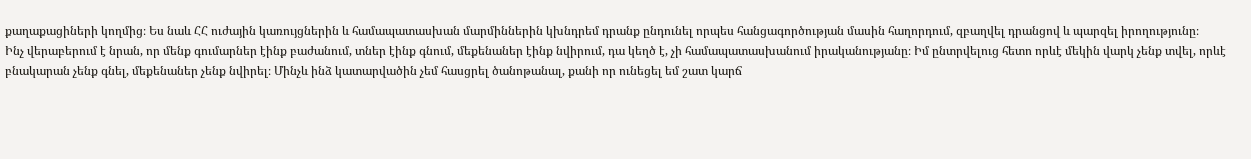քաղաքացիների կողմից։ Ես նաև ՀՀ ուժային կառույցներին և համապատասխան մարմիններին կխնդրեմ դրանք ընդունել որպես հանցագործության մասին հաղորդում, զբաղվել դրանցով և պարզել իրողությունը։
Ինչ վերաբերում է նրան, որ մենք գումարներ էինք բաժանում, տներ էինք գնում, մեքենաներ էինք նվիրում, դա կեղծ է, չի համապատասխանում իրականությանը։ Իմ ընտրվելուց հետո որևէ մեկին վարկ չենք տվել, որևէ բնակարան չենք գնել, մեքենաներ չենք նվիրել։ Մինչև ինձ կատարվածին չեմ հասցրել ծանոթանալ, քանի որ ունեցել եմ շատ կարճ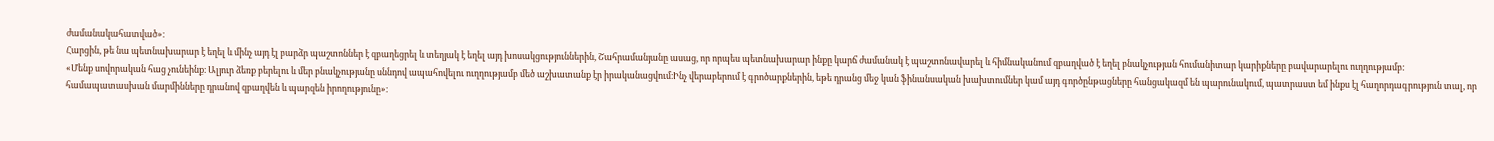ժամանակահատված»։
Հարցին, թե նա պետնախարար է եղել և մինչ այդ էլ բարձր պաշտոններ է զբաղեցրել և տեղյակ է եղել այդ խոսակցություններին, Շահրամանյանը ասաց, որ որպես պետնախարար ինքը կարճ ժամանակ է պաշտոնավարել և հիմնականում զբաղված է եղել բնակչության հումանիտար կարիքները բավարարելու ուղղությամբ:
«Մենք սովորական հաց չունեինք։ Ալյուր ձեռք բերելու և մեր բնակչությանը սննդով ապահովելու ուղղությամբ մեծ աշխատանք էր իրականացվում։Ինչ վերաբերում է գրոծարքներին, եթե դրանց մեջ կան ֆինանսական խախտումներ կամ այդ գործընթացները հանցակազմ են պարունակում, պատրաստ եմ ինքս էլ հաղորդագրություն տալ, որ համապատասխան մարմինները դրանով զբաղվեն և պարզեն իրողությունը»։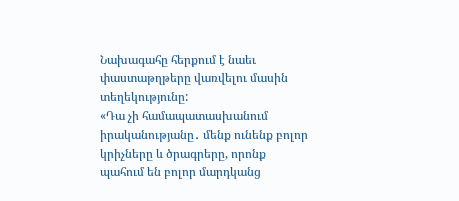Նախագահը հերքում է նաեւ փաստաթղթերը վառվելու մասին տեղեկությունը:
«Դա չի համապատասխանում իրականությանը․ մենք ունենք բոլոր կրիչները և ծրագրերը, որոնք պահում են բոլոր մարդկանց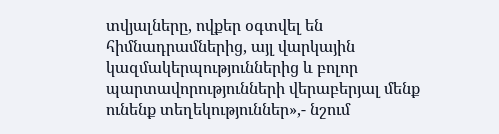տվյալները, ովքեր օգտվել են հիմնադրամներից, այլ վարկային կազմակերպություններից և բոլոր պարտավորությունների վերաբերյալ մենք ունենք տեղեկություններ»,- նշում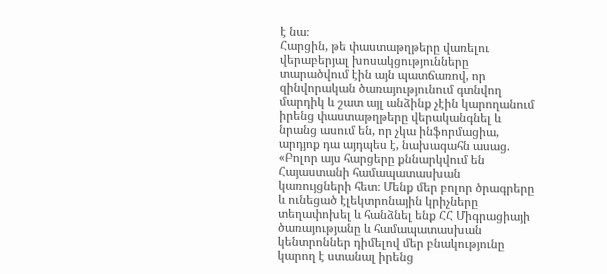է նա։
Հարցին, թե փաստաթղթերը վառելու վերաբերյալ խոսակցությունները տարածվում էին այն պատճառով, որ զինվորական ծառայությունում գտնվող մարդիկ և շատ այլ անձինք չէին կարողանում իրենց փաստաթղթերը վերականգնել և նրանց ասում են, որ չկա ինֆորմացիա, արդյոք դա այդպես է, նախագահն ասաց. «Բոլոր այս հարցերը քննարկվում են Հայաստանի համապատասխան կառույցների հետ։ Մենք մեր բոլոր ծրագրերը և ունեցած էլեկտրոնային կրիչները տեղափոխել և հանձնել ենք ՀՀ Միգրացիայի ծառայությանը և համապատասխան կենտրոններ դիմելով մեր բնակությունը կարող է ստանալ իրենց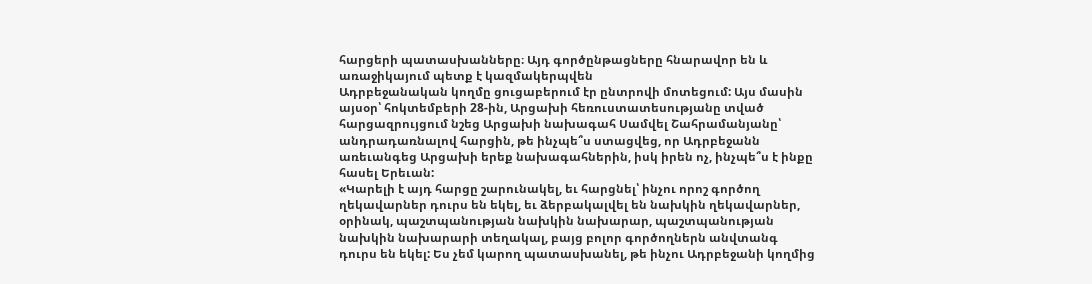հարցերի պատասխանները։ Այդ գործընթացները հնարավոր են և առաջիկայում պետք է կազմակերպվեն
Ադրբեջանական կողմը ցուցաբերում էր ընտրովի մոտեցում: Այս մասին այսօր՝ հոկտեմբերի 28-ին, Արցախի հեռուստատեսությանը տված հարցազրույցում նշեց Արցախի նախագահ Սամվել Շահրամանյանը՝ անդրադառնալով հարցին, թե ինչպե՞ս ստացվեց, որ Ադրբեջանն առեւանգեց Արցախի երեք նախագահներին, իսկ իրեն ոչ, ինչպե՞ս է ինքը հասել Երեւան:
«Կարելի է այդ հարցը շարունակել, եւ հարցնել՝ ինչու որոշ գործող ղեկավարներ դուրս են եկել, եւ ձերբակալվել են նախկին ղեկավարներ, օրինակ, պաշտպանության նախկին նախարար, պաշտպանության նախկին նախարարի տեղակալ, բայց բոլոր գործողներն անվտանգ դուրս են եկել: Ես չեմ կարող պատասխանել, թե ինչու Ադրբեջանի կողմից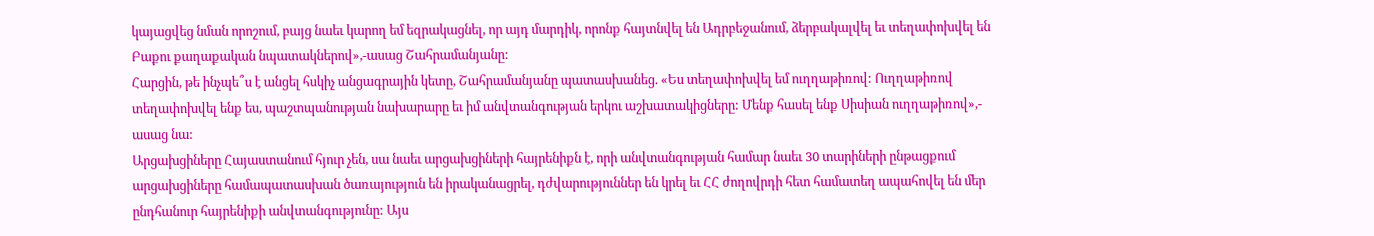կայացվեց նման որոշում, բայց նաեւ կարող եմ եզրակացնել, որ այդ մարդիկ, որոնք հայտնվել են Ադրբեջանում, ձերբակալվել եւ տեղափոխվել են Բաքու քաղաքական նպատակներով»,-ասաց Շահրամանյանը:
Հարցին, թե ինչպե՞ս է անցել հսկիչ անցագրային կետը, Շահրամանյանը պատասխանեց. «Ես տեղափոխվել եմ ուղղաթիռով: Ուղղաթիռով տեղափոխվել ենք ես, պաշտպանության նախարարը եւ իմ անվտանգության երկու աշխատակիցները: Մենք հասել ենք Սիսիան ուղղաթիռով»,- ասաց նա:
Արցախցիները Հայաստանում հյուր չեն, սա նաեւ արցախցիների հայրենիքն է, որի անվտանգության համար նաեւ 30 տարիների ընթացքում արցախցիները համապատասխան ծառայություն են իրականացրել, դժվարություններ են կրել եւ ՀՀ ժողովրդի հետ համատեղ ապահովել են մեր ընդհանուր հայրենիքի անվտանգությունը: Այս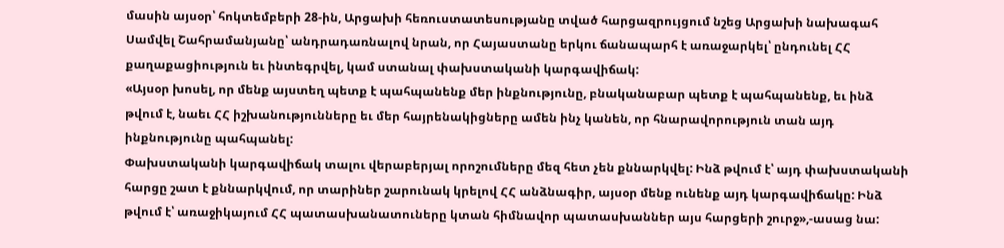մասին այսօր՝ հոկտեմբերի 28-ին, Արցախի հեռուստատեսությանը տված հարցազրույցում նշեց Արցախի նախագահ Սամվել Շահրամանյանը՝ անդրադառնալով նրան, որ Հայաստանը երկու ճանապարհ է առաջարկել՝ ընդունել ՀՀ քաղաքացիություն եւ ինտեգրվել, կամ ստանալ փախստականի կարգավիճակ:
«Այսօր խոսել, որ մենք այստեղ պետք է պահպանենք մեր ինքնությունը, բնականաբար պետք է պահպանենք, եւ ինձ թվում է, նաեւ ՀՀ իշխանությունները եւ մեր հայրենակիցները ամեն ինչ կանեն, որ հնարավորություն տան այդ ինքնությունը պահպանել:
Փախստականի կարգավիճակ տալու վերաբերյալ որոշումները մեզ հետ չեն քննարկվել: Ինձ թվում է՝ այդ փախստականի հարցը շատ է քննարկվում, որ տարիներ շարունակ կրելով ՀՀ անձնագիր, այսօր մենք ունենք այդ կարգավիճակը: Ինձ թվում է՝ առաջիկայում ՀՀ պատասխանատուները կտան հիմնավոր պատասխաններ այս հարցերի շուրջ»,-ասաց նա: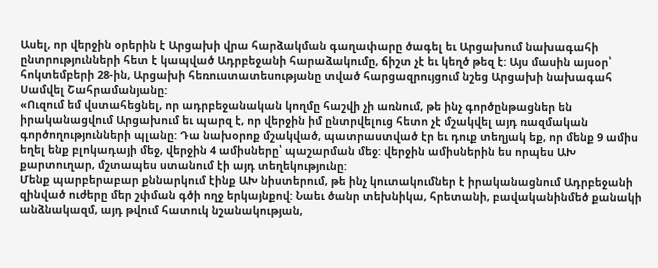Ասել, որ վերջին օրերին է Արցախի վրա հարձակման գաղափարը ծագել եւ Արցախում նախագահի ընտրությունների հետ է կապված Ադրբեջանի հարաձակումը, ճիշտ չէ եւ կեղծ թեզ է: Այս մասին այսօր՝ հոկտեմբերի 28-ին, Արցախի հեռուստատեսությանը տված հարցազրույցում նշեց Արցախի նախագահ Սամվել Շահրամանյանը:
«Ուզում եմ վստահեցնել, որ ադրբեջանական կողմը հաշվի չի առնում, թե ինչ գործընթացներ են իրականացվում Արցախում եւ պարզ է, որ վերջին իմ ընտրվելուց հետո չէ մշակվել այդ ռազմական գործողությունների պլանը: Դա նախօրոք մշակված, պատրաստված էր եւ դուք տեղյակ եք, որ մենք 9 ամիս եղել ենք բլոկադայի մեջ, վերջին 4 ամիսները՝ պաշարման մեջ: վերջին ամիսներին ես որպես ԱԽ քարտուղար, մշտապես ստանում էի այդ տեղեկությունը:
Մենք պարբերաբար քննարկում էինք ԱԽ նիստերում, թե ինչ կուտակումներ է իրականացնում Ադրբեջանի զինված ուժերը մեր շփման գծի ողջ երկայնքով: Նաեւ ծանր տեխնիկա, հրետանի, բավականինմեծ քանակի անձնակազմ, այդ թվում հատուկ նշանակության,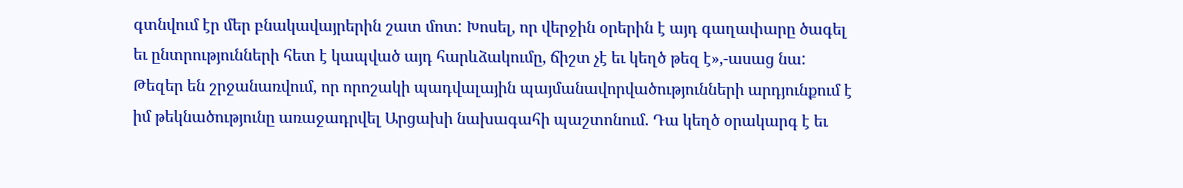գտնվում էր մեր բնակավայրերին շատ մոտ: Խոսել, որ վերջին օրերին է այդ գաղափարը ծագել եւ ընտրությունների հետ է կապված այդ հարևձակումը, ճիշտ չէ եւ կեղծ թեզ է»,-ասաց նա:
Թեզեր են շրջանառվում, որ որոշակի պադվալային պայմանավորվածությունների արդյունքում է իմ թեկնածությունը առաջադրվել Արցախի նախագահի պաշտոնում. Դա կեղծ օրակարգ է եւ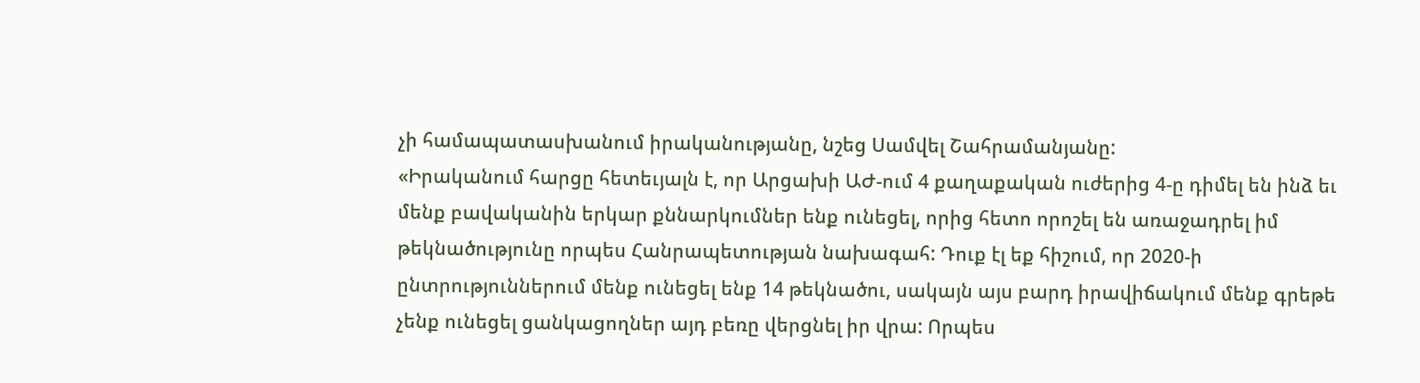չի համապատասխանում իրականությանը, նշեց Սամվել Շահրամանյանը:
«Իրականում հարցը հետեւյալն է, որ Արցախի ԱԺ-ում 4 քաղաքական ուժերից 4-ը դիմել են ինձ եւ մենք բավականին երկար քննարկումներ ենք ունեցել, որից հետո որոշել են առաջադրել իմ թեկնածությունը որպես Հանրապետության նախագահ: Դուք էլ եք հիշում, որ 2020-ի ընտրություններում մենք ունեցել ենք 14 թեկնածու, սակայն այս բարդ իրավիճակում մենք գրեթե չենք ունեցել ցանկացողներ այդ բեռը վերցնել իր վրա: Որպես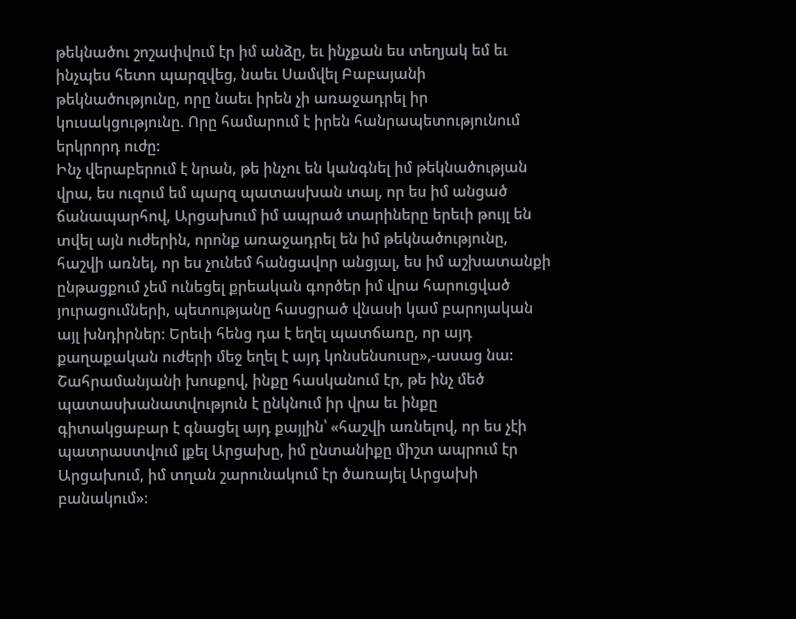թեկնածու շոշափվում էր իմ անձը, եւ ինչքան ես տեղյակ եմ եւ ինչպես հետո պարզվեց, նաեւ Սամվել Բաբայանի թեկնածությունը, որը նաեւ իրեն չի առաջադրել իր կուսակցությունը. Որը համարում է իրեն հանրապետությունում երկրորդ ուժը:
Ինչ վերաբերում է նրան, թե ինչու են կանգնել իմ թեկնածության վրա, ես ուզում եմ պարզ պատասխան տալ, որ ես իմ անցած ճանապարհով, Արցախում իմ ապրած տարիները երեւի թույլ են տվել այն ուժերին, որոնք առաջադրել են իմ թեկնածությունը, հաշվի առնել, որ ես չունեմ հանցավոր անցյալ, ես իմ աշխատանքի ընթացքում չեմ ունեցել քրեական գործեր իմ վրա հարուցված յուրացումների, պետությանը հասցրած վնասի կամ բարոյական այլ խնդիրներ: Երեւի հենց դա է եղել պատճառը, որ այդ քաղաքական ուժերի մեջ եղել է այդ կոնսենսուսը»,-ասաց նա:
Շահրամանյանի խոսքով, ինքը հասկանում էր, թե ինչ մեծ պատասխանատվություն է ընկնում իր վրա եւ ինքը գիտակցաբար է գնացել այդ քայլին՝ «հաշվի առնելով, որ ես չէի պատրաստվում լքել Արցախը, իմ ընտանիքը միշտ ապրում էր Արցախում, իմ տղան շարունակում էր ծառայել Արցախի բանակում»: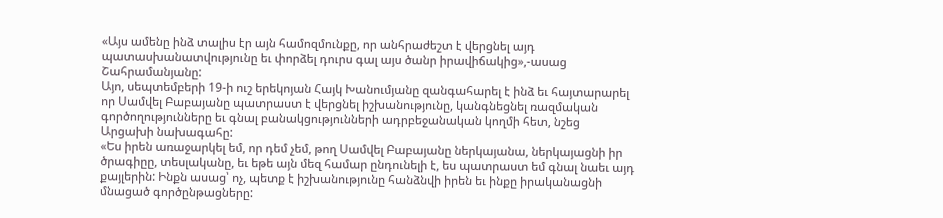«Այս ամենը ինձ տալիս էր այն համոզմունքը, որ անհրաժեշտ է վերցնել այդ պատասխանատվությունը եւ փորձել դուրս գալ այս ծանր իրավիճակից»,-ասաց Շահրամանյանը:
Այո, սեպտեմբերի 19-ի ուշ երեկոյան Հայկ Խանումյանը զանգահարել է ինձ եւ հայտարարել որ Սամվել Բաբայանը պատրաստ է վերցնել իշխանությունը, կանգնեցնել ռազմական գործողությունները եւ գնալ բանակցությունների ադրբեջանական կողմի հետ, նշեց Արցախի նախագահը:
«Ես իրեն առաջարկել եմ, որ դեմ չեմ, թող Սամվել Բաբայանը ներկայանա, ներկայացնի իր ծրագիըը, տեսլականը, եւ եթե այն մեզ համար ընդունելի է, ես պատրաստ եմ գնալ նաեւ այդ քայլերին: Ինքն ասաց՝ ոչ, պետք է իշխանությունը հանձնվի իրեն եւ ինքը իրականացնի մնացած գործընթացները: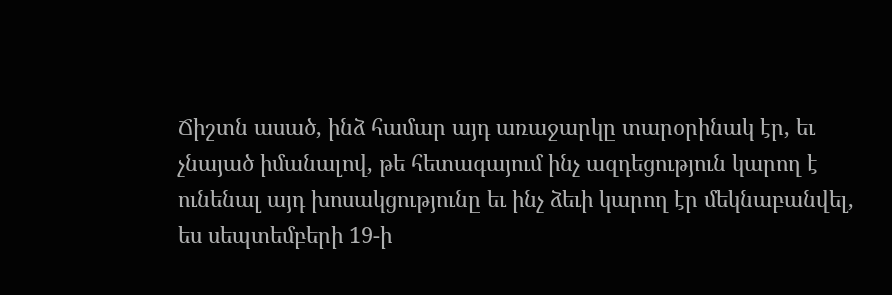Ճիշտն ասած, ինձ համար այդ առաջարկը տարօրինակ էր, եւ չնայած իմանալով, թե հետագայում ինչ ազդեցություն կարող է ունենալ այդ խոսակցությունը եւ ինչ ձեւի կարող էր մեկնաբանվել, ես սեպտեմբերի 19-ի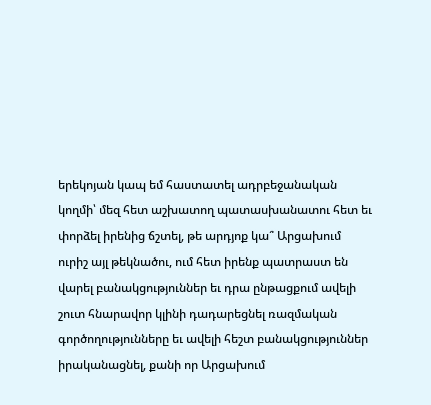երեկոյան կապ եմ հաստատել ադրբեջանական կողմի՝ մեզ հետ աշխատող պատասխանատու հետ եւ փորձել իրենից ճշտել, թե արդյոք կա՞ Արցախում ուրիշ այլ թեկնածու, ում հետ իրենք պատրաստ են վարել բանակցություններ եւ դրա ընթացքում ավելի շուտ հնարավոր կլինի դադարեցնել ռազմական գործողությունները եւ ավելի հեշտ բանակցություններ իրականացնել, քանի որ Արցախում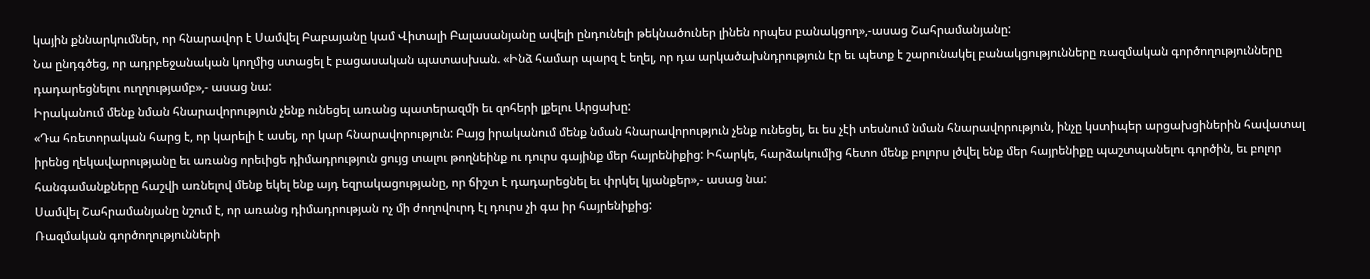կային քննարկումներ, որ հնարավոր է Սամվել Բաբայանը կամ Վիտալի Բալասանյանը ավելի ընդունելի թեկնածուներ լինեն որպես բանակցող»,-ասաց Շահրամանյանը:
Նա ընդգծեց, որ ադրբեջանական կողմից ստացել է բացասական պատասխան. «Ինձ համար պարզ է եղել, որ դա արկածախնդրություն էր եւ պետք է շարունակել բանակցությունները ռազմական գործողությունները դադարեցնելու ուղղությամբ»,- ասաց նա:
Իրականում մենք նման հնարավորություն չենք ունեցել առանց պատերազմի եւ զոհերի լքելու Արցախը:
«Դա հռետորական հարց է, որ կարելի է ասել, որ կար հնարավորություն: Բայց իրականում մենք նման հնարավորություն չենք ունեցել, եւ ես չէի տեսնում նման հնարավորություն, ինչը կստիպեր արցախցիներին հավատալ իրենց ղեկավարությանը եւ առանց որեւիցե դիմադրություն ցույց տալու թողնեինք ու դուրս գայինք մեր հայրենիքից: Իհարկե, հարձակումից հետո մենք բոլորս լծվել ենք մեր հայրենիքը պաշտպանելու գործին, եւ բոլոր հանգամանքները հաշվի առնելով մենք եկել ենք այդ եզրակացությանը, որ ճիշտ է դադարեցնել եւ փրկել կյանքեր»,- ասաց նա:
Սամվել Շահրամանյանը նշում է, որ առանց դիմադրության ոչ մի ժողովուրդ էլ դուրս չի գա իր հայրենիքից:
Ռազմական գործողությունների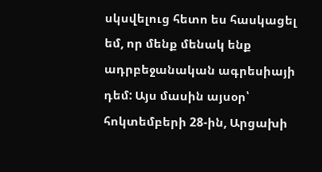սկսվելուց հետո ես հասկացել եմ, որ մենք մենակ ենք ադրբեջանական ագրեսիայի դեմ: Այս մասին այսօր՝ հոկտեմբերի 28-ին, Արցախի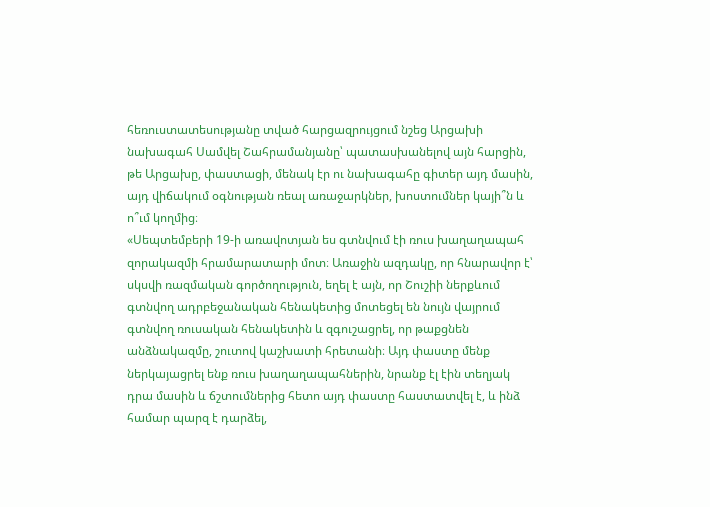հեռուստատեսությանը տված հարցազրույցում նշեց Արցախի նախագահ Սամվել Շահրամանյանը՝ պատասխանելով այն հարցին, թե Արցախը, փաստացի, մենակ էր ու նախագահը գիտեր այդ մասին, այդ վիճակում օգնության ռեալ առաջարկներ, խոստումներ կայի՞ն և ո՞ւմ կողմից։
«Սեպտեմբերի 19-ի առավոտյան ես գտնվում էի ռուս խաղաղապահ զորակազմի հրամարատարի մոտ։ Առաջին ազդակը, որ հնարավոր է՝ սկսվի ռազմական գործողություն, եղել է այն, որ Շուշիի ներքևում գտնվող ադրբեջանական հենակետից մոտեցել են նույն վայրում գտնվող ռուսական հենակետին և զգուշացրել, որ թաքցնեն անձնակազմը, շուտով կաշխատի հրետանի։ Այդ փաստը մենք ներկայացրել ենք ռուս խաղաղապահներին, նրանք էլ էին տեղյակ դրա մասին և ճշտումներից հետո այդ փաստը հաստատվել է, և ինձ համար պարզ է դարձել,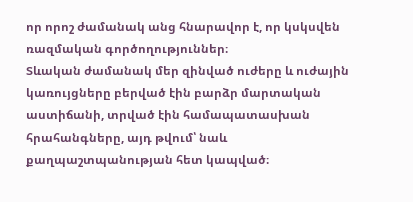որ որոշ ժամանակ անց հնարավոր է, որ կսկսվեն ռազմական գործողություններ։
Տևական ժամանակ մեր զինված ուժերը և ուժային կառույցները բերված էին բարձր մարտական աստիճանի, տրված էին համապատասխան հրահանգները, այդ թվում՝ նաև քաղպաշտպանության հետ կապված։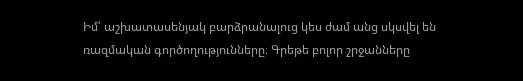Իմ՝ աշխատասենյակ բարձրանալուց կես ժամ անց սկսվել են ռազմական գործողությունները։ Գրեթե բոլոր շրջանները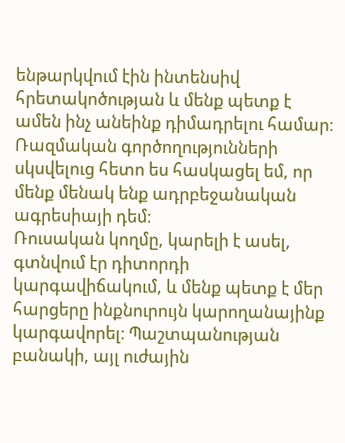ենթարկվում էին ինտենսիվ հրետակոծության և մենք պետք է ամեն ինչ անեինք դիմադրելու համար։
Ռազմական գործողությունների սկսվելուց հետո ես հասկացել եմ, որ մենք մենակ ենք ադրբեջանական ագրեսիայի դեմ։
Ռուսական կողմը, կարելի է ասել, գտնվում էր դիտորդի կարգավիճակում, և մենք պետք է մեր հարցերը ինքնուրույն կարողանայինք կարգավորել։ Պաշտպանության բանակի, այլ ուժային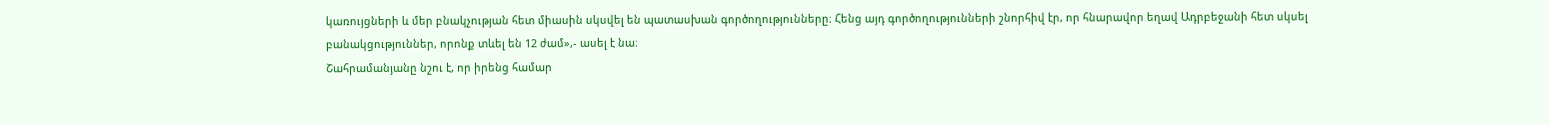կառույցների և մեր բնակչության հետ միասին սկսվել են պատասխան գործողությունները։ Հենց այդ գործողությունների շնորհիվ էր, որ հնարավոր եղավ Ադրբեջանի հետ սկսել բանակցություններ, որոնք տևել են 12 ժամ»,- ասել է նա։
Շահրամանյանը նշու է, որ իրենց համար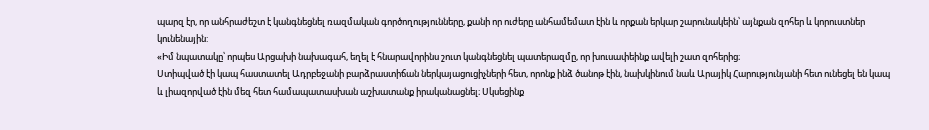պարզ էր, որ անհրաժեշտ է կանգնեցնել ռազմական գործողությունները, քանի որ ուժերը անհամեմատ էին և որքան երկար շարունակեին՝ այնքան զոհեր և կորուստներ կունենային:
«Իմ նպատակը՝ որպես Արցախի նախագահ, եղել է հնարավորինս շուտ կանգնեցնել պատերազմը, որ խուսափեինք ավելի շատ զոհերից։
Ստիպված էի կապ հաստատել Ադրբեջանի բարձրաստիճան ներկայացուցիչների հետ, որոնք ինձ ծանոթ էին, նախկինում նաև Արայիկ Հարությունյանի հետ ունեցել են կապ և լիազորված էին մեզ հետ համապատասխան աշխատանք իրականացնել։ Սկսեցինք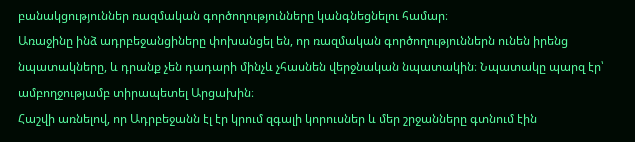բանակցություններ ռազմական գործողությունները կանգնեցնելու համար։
Առաջինը ինձ ադրբեջանցիները փոխանցել են, որ ռազմական գործողություններն ունեն իրենց նպատակները, և դրանք չեն դադարի մինչև չհասնեն վերջնական նպատակին։ Նպատակը պարզ էր՝ ամբողջությամբ տիրապետել Արցախին։
Հաշվի առնելով, որ Ադրբեջանն էլ էր կրում զգալի կորուսներ և մեր շրջանները գտնում էին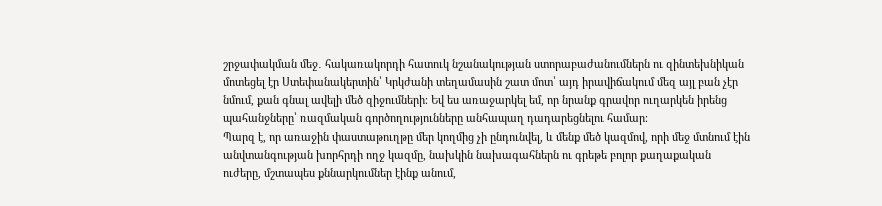շրջափակման մեջ․ հակառակորդի հատուկ նշանակության ստորաբաժանումներն ու զինտեխնիկան մոտեցել էր Ստեփանակերտին՝ Կրկժանի տեղամասին շատ մոտ՝ այդ իրավիճակում մեզ այլ բան չէր նմում, քան գնալ ավելի մեծ զիջումների։ Եվ ես առաջարկել եմ, որ նրանք գրավոր ուղարկեն իրենց պահանջները՝ ռազմական գործողությունները անհապաղ դադարեցնելու համար։
Պարզ է, որ առաջին փաստաթուղթը մեր կողմից չի ընդունվել, և մենք մեծ կազմով, որի մեջ մտնում էին անվտանգության խորհրդի ողջ կազմը, նախկին նախագահներն ու գրեթե բոլոր քաղաքական ուժերը, մշտապես քննարկումներ էինք անում,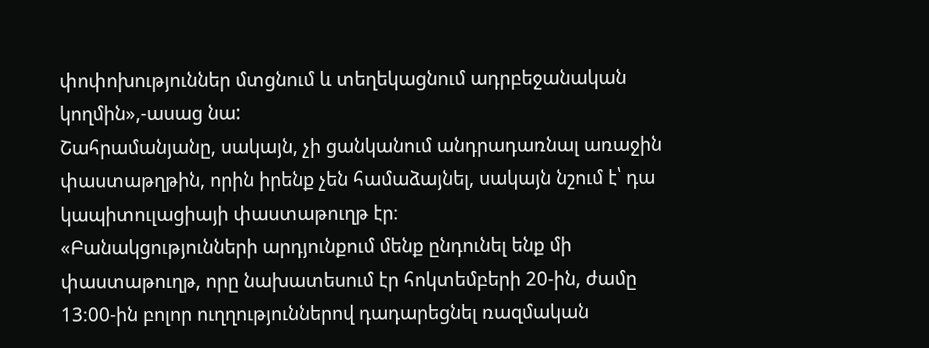փոփոխություններ մտցնում և տեղեկացնում ադրբեջանական կողմին»,-ասաց նա:
Շահրամանյանը, սակայն, չի ցանկանում անդրադառնալ առաջին փաստաթղթին, որին իրենք չեն համաձայնել, սակայն նշում է՝ դա կապիտուլացիայի փաստաթուղթ էր։
«Բանակցությունների արդյունքում մենք ընդունել ենք մի փաստաթուղթ, որը նախատեսում էր հոկտեմբերի 20-ին, ժամը 13։00-ին բոլոր ուղղություններով դադարեցնել ռազմական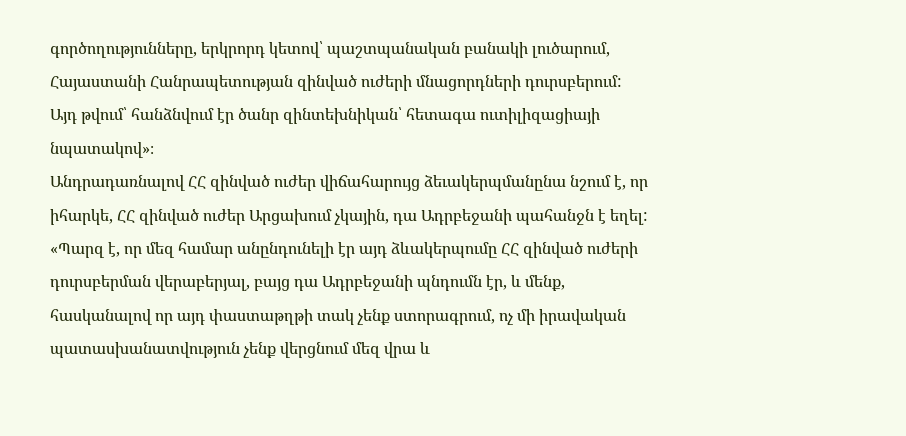գործողությունները, երկրորդ կետով՝ պաշտպանական բանակի լուծարում, Հայաստանի Հանրապետության զինված ուժերի մնացորդների դուրսբերում: Այդ թվում՝ հանձնվում էր ծանր զինտեխնիկան՝ հետագա ուտիլիզացիայի նպատակով»։
Անդրադառնալով ՀՀ զինված ուժեր վիճահարույց ձեւակերպմանընա նշում է, որ իհարկե, ՀՀ զինված ուժեր Արցախում չկային, դա Ադրբեջանի պահանջն է եղել:
«Պարզ է, որ մեզ համար անընդունելի էր այդ ձևակերպումը ՀՀ զինված ուժերի դուրսբերման վերաբերյալ, բայց դա Ադրբեջանի պնդումն էր, և մենք, հասկանալով որ այդ փաստաթղթի տակ չենք ստորագրում, ոչ մի իրավական պատասխանատվություն չենք վերցնում մեզ վրա և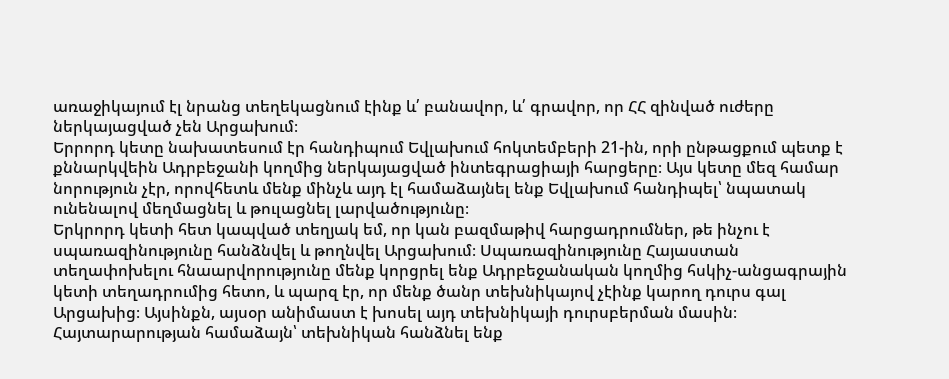առաջիկայում էլ նրանց տեղեկացնում էինք և՛ բանավոր, և՛ գրավոր, որ ՀՀ զինված ուժերը ներկայացված չեն Արցախում։
Երրորդ կետը նախատեսում էր հանդիպում Եվլախում հոկտեմբերի 21-ին, որի ընթացքում պետք է քննարկվեին Ադրբեջանի կողմից ներկայացված ինտեգրացիայի հարցերը։ Այս կետը մեզ համար նորություն չէր, որովհետև մենք մինչև այդ էլ համաձայնել ենք Եվլախում հանդիպել՝ նպատակ ունենալով մեղմացնել և թուլացնել լարվածությունը։
Երկրորդ կետի հետ կապված տեղյակ եմ, որ կան բազմաթիվ հարցադրումներ, թե ինչու է սպառազինությունը հանձնվել և թողնվել Արցախում։ Սպառազինությունը Հայաստան տեղափոխելու հնաարվորությունը մենք կորցրել ենք Ադրբեջանական կողմից հսկիչ-անցագրային կետի տեղադրումից հետո, և պարզ էր, որ մենք ծանր տեխնիկայով չէինք կարող դուրս գալ Արցախից։ Այսինքն, այսօր անիմաստ է խոսել այդ տեխնիկայի դուրսբերման մասին։ Հայտարարության համաձայն՝ տեխնիկան հանձնել ենք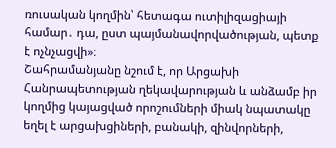ռուսական կողմին՝ հետագա ուտիլիզացիայի համար․ դա, ըստ պայմանավորվածության, պետք է ոչնչացվի»։
Շահրամանյանը նշում է, որ Արցախի Հանրապետության ղեկավարության և անձամբ իր կողմից կայացված որոշումների միակ նպատակը եղել է արցախցիների, բանակի, զինվորների,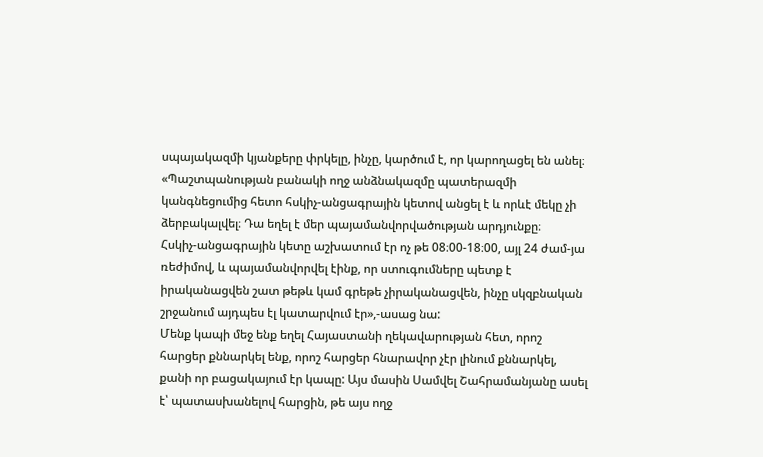սպայակազմի կյանքերը փրկելը, ինչը, կարծում է, որ կարողացել են անել։
«Պաշտպանության բանակի ողջ անձնակազմը պատերազմի կանգնեցումից հետո հսկիչ-անցագրային կետով անցել է և որևէ մեկը չի ձերբակալվել։ Դա եղել է մեր պայամանվորվածության արդյունքը։
Հսկիչ-անցագրային կետը աշխատում էր ոչ թե 08։00-18։00, այլ 24 ժամ-յա ռեժիմով, և պայամանվորվել էինք, որ ստուգումները պետք է իրականացվեն շատ թեթև կամ գրեթե չիրականացվեն, ինչը սկզբնական շրջանում այդպես էլ կատարվում էր»,-ասաց նա:
Մենք կապի մեջ ենք եղել Հայաստանի ղեկավարության հետ, որոշ հարցեր քննարկել ենք, որոշ հարցեր հնարավոր չէր լինում քննարկել, քանի որ բացակայում էր կապը: Այս մասին Սամվել Շահրամանյանը ասել է՝ պատասխանելով հարցին, թե այս ողջ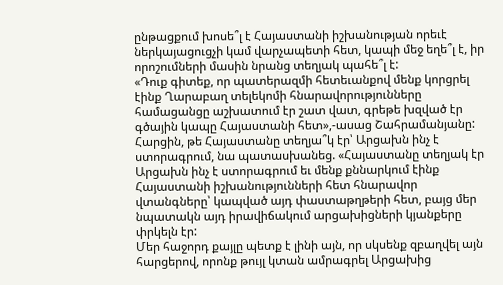ընթացքում խոսե՞լ է Հայաստանի իշխանության որեւէ ներկայացուցչի կամ վարչապետի հետ, կապի մեջ եղե՞լ է, իր որոշումների մասին նրանց տեղյակ պահե՞լ է:
«Դուք գիտեք, որ պատերազմի հետեւանքով մենք կորցրել էինք Ղարաբաղ տելեկոմի հնարավորությունները համացանցը աշխատում էր շատ վատ, գրեթե խզված էր գծային կապը Հայաստանի հետ»,-ասաց Շահրամանյանը:
Հարցին, թե Հայաստանը տեղյա՞կ էր՝ Արցախն ինչ է ստորագրում, նա պատասխանեց. «Հայաստանը տեղյակ էր Արցախն ինչ է ստորագրում եւ մենք քննարկում էինք Հայաստանի իշխանությունների հետ հնարավոր վտանգները՝ կապված այդ փաստաթղթերի հետ, բայց մեր նպատակն այդ իրավիճակում արցախիցների կյանքերը փրկելն էր:
Մեր հաջորդ քայլը պետք է լինի այն, որ սկսենք զբաղվել այն հարցերով, որոնք թույլ կտան ամրագրել Արցախից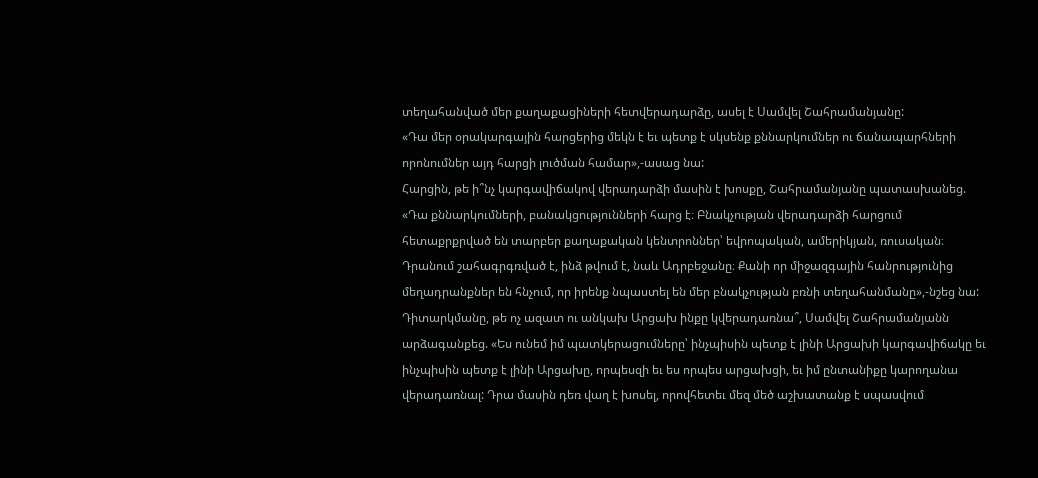տեղահանված մեր քաղաքացիների հետվերադարձը, ասել է Սամվել Շահրամանյանը:
«Դա մեր օրակարգային հարցերից մեկն է եւ պետք է սկսենք քննարկումներ ու ճանապարհների որոնումներ այդ հարցի լուծման համար»,-ասաց նա:
Հարցին, թե ի՞նչ կարգավիճակով վերադարձի մասին է խոսքը, Շահրամանյանը պատասխանեց. «Դա քննարկումների, բանակցությունների հարց է։ Բնակչության վերադարձի հարցում հետաքրքրված են տարբեր քաղաքական կենտրոններ՝ եվրոպական, ամերիկյան, ռուսական։ Դրանում շահագրգռված է, ինձ թվում է, նաև Ադրբեջանը։ Քանի որ միջազգային հանրությունից մեղադրանքներ են հնչում, որ իրենք նպաստել են մեր բնակչության բռնի տեղահանմանը»,-նշեց նա:
Դիտարկմանը, թե ոչ ազատ ու անկախ Արցախ ինքը կվերադառնա՞, Սամվել Շահրամանյանն արձագանքեց. «Ես ունեմ իմ պատկերացումները՝ ինչպիսին պետք է լինի Արցախի կարգավիճակը եւ ինչպիսին պետք է լինի Արցախը, որպեսզի եւ ես որպես արցախցի, եւ իմ ընտանիքը կարողանա վերադառնալ: Դրա մասին դեռ վաղ է խոսել, որովհետեւ մեզ մեծ աշխատանք է սպասվում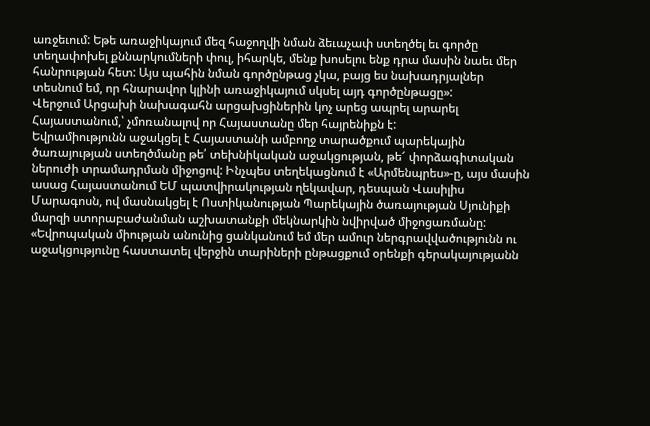առջեւում: Եթե առաջիկայում մեզ հաջողվի նման ձեւաչափ ստեղծել եւ գործը տեղափոխել քննարկումների փուլ, իհարկե, մենք խոսելու ենք դրա մասին նաեւ մեր հանրության հետ: Այս պահին նման գործընթաց չկա, բայց ես նախադրյալներ տեսնում եմ, որ հնարավոր կլինի առաջիկայում սկսել այդ գործընթացը»:
Վերջում Արցախի նախագահն արցախցիներին կոչ արեց ապրել արարել Հայաստանում,՝ չմոռանալով որ Հայաստանը մեր հայրենիքն է:
Եվրամիությունն աջակցել է Հայաստանի ամբողջ տարածքում պարեկային ծառայության ստեղծմանը թե՛ տեխնիկական աջակցության, թե՜ փորձագիտական ներուժի տրամադրման միջոցով: Ինչպես տեղեկացնում է «Արմենպրես»-ը, այս մասին ասաց Հայաստանում ԵՄ պատվիրակության ղեկավար, դեսպան Վասիլիս Մարագոսն, ով մասնակցել է Ոստիկանության Պարեկային ծառայության Սյունիքի մարզի ստորաբաժանման աշխատանքի մեկնարկին նվիրված միջոցառմանը:
«Եվրոպական միության անունից ցանկանում եմ մեր ամուր ներգրավվածությունն ու աջակցությունը հաստատել վերջին տարիների ընթացքում օրենքի գերակայությանն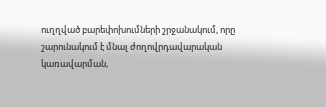ուղղված բարեփոխումների շրջանակում, որը շարունակում է մնալ ժողովրդավարական կառավարման,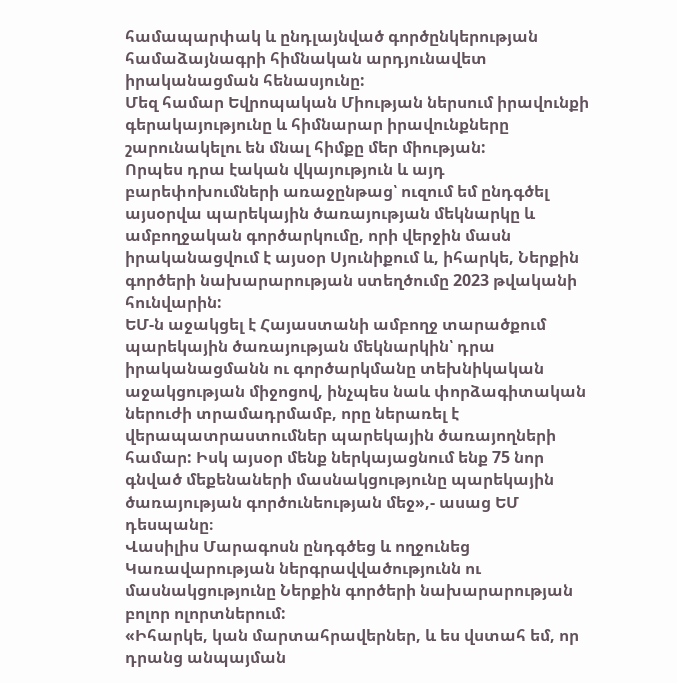համապարփակ և ընդլայնված գործընկերության համաձայնագրի հիմնական արդյունավետ իրականացման հենասյունը:
Մեզ համար Եվրոպական Միության ներսում իրավունքի գերակայությունը և հիմնարար իրավունքները շարունակելու են մնալ հիմքը մեր միության:
Որպես դրա էական վկայություն և այդ բարեփոխումների առաջընթաց՝ ուզում եմ ընդգծել այսօրվա պարեկային ծառայության մեկնարկը և ամբողջական գործարկումը, որի վերջին մասն իրականացվում է այսօր Սյունիքում և, իհարկե, Ներքին գործերի նախարարության ստեղծումը 2023 թվականի հունվարին:
ԵՄ-ն աջակցել է Հայաստանի ամբողջ տարածքում պարեկային ծառայության մեկնարկին՝ դրա իրականացմանն ու գործարկմանը տեխնիկական աջակցության միջոցով, ինչպես նաև փորձագիտական ներուժի տրամադրմամբ, որը ներառել է վերապատրաստումներ պարեկային ծառայողների համար: Իսկ այսօր մենք ներկայացնում ենք 75 նոր գնված մեքենաների մասնակցությունը պարեկային ծառայության գործունեության մեջ»,- ասաց ԵՄ դեսպանը։
Վասիլիս Մարագոսն ընդգծեց և ողջունեց Կառավարության ներգրավվածությունն ու մասնակցությունը Ներքին գործերի նախարարության բոլոր ոլորտներում:
«Իհարկե, կան մարտահրավերներ, և ես վստահ եմ, որ դրանց անպայման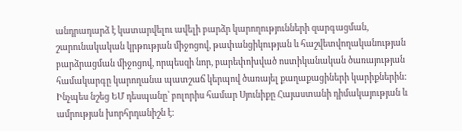անդրադարձ է կատարվելու ավելի բարձր կարողությունների զարգացման, շարունակական կրթության միջոցով, թափանցիկության և հաշվետվողականության բարձրացման միջոցով, որպեսզի նոր, բարեփոխված ոստիկանական ծառայության համակարգը կարողանա պատշաճ կերպով ծառայել քաղաքացիների կարիքներին:
Ինչպես նշեց ԵՄ դեսպանը՝ բոլորիս համար Սյունիքը Հայաստանի դիմակայության և ամրության խորհրդանիշն է: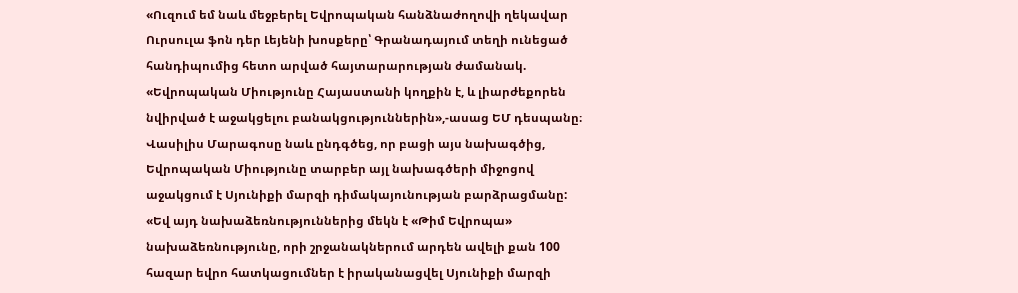«Ուզում եմ նաև մեջբերել Եվրոպական հանձնաժողովի ղեկավար Ուրսուլա ֆոն դեր Լեյենի խոսքերը՝ Գրանադայում տեղի ունեցած հանդիպումից հետո արված հայտարարության ժամանակ. «Եվրոպական Միությունը Հայաստանի կողքին է, և լիարժեքորեն նվիրված է աջակցելու բանակցություններին»,-ասաց ԵՄ դեսպանը։
Վասիլիս Մարագոսը նաև ընդգծեց, որ բացի այս նախագծից, Եվրոպական Միությունը տարբեր այլ նախագծերի միջոցով աջակցում է Սյունիքի մարզի դիմակայունության բարձրացմանը:
«Եվ այդ նախաձեռնություններից մեկն է «Թիմ Եվրոպա» նախաձեռնությունը, որի շրջանակներում արդեն ավելի քան 100 հազար եվրո հատկացումներ է իրականացվել Սյունիքի մարզի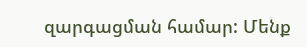զարգացման համար: Մենք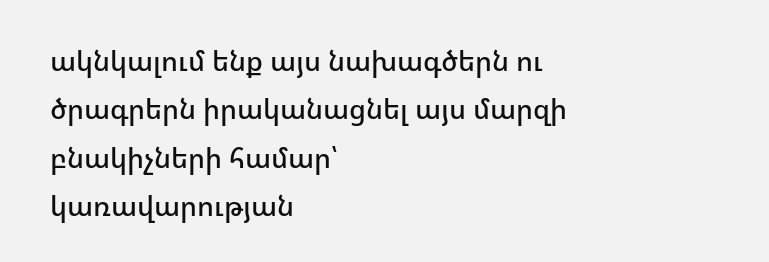ակնկալում ենք այս նախագծերն ու ծրագրերն իրականացնել այս մարզի բնակիչների համար՝ կառավարության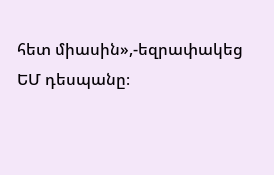հետ միասին»,-եզրափակեց ԵՄ դեսպանը։